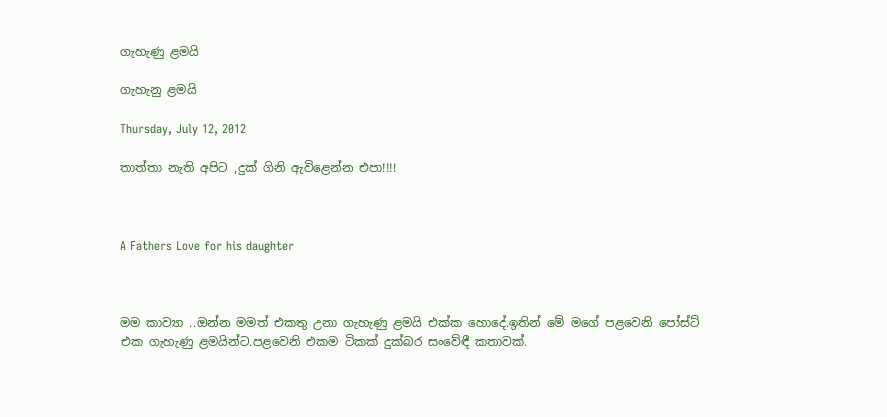ගැහැණු ළමයි

ගැහැනු ළමයි

Thursday, July 12, 2012

තාත්තා නැති අපිට ,දුක් ගිනි ඇවිළෙන්න එපා!!!!



A Fathers Love for his daughter



මම කාව්‍යා ..ඔන්න මමත් එකතු උනා ගැහැණු ළමයි එක්ක හොදේ.ඉතින් මේ මගේ පළවෙනි පෝස්ට් එක ගැහැණු ළමයින්ට.පළවෙනි එකම ටිකක් දුක්බර සංවේඳී කතාවක්.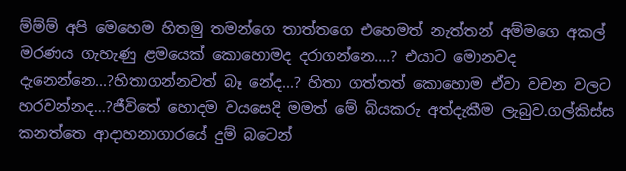ම්ම්ම් අපි මෙහෙම හිතමු තමන්ගෙ තාත්තගෙ එහෙමත් නැත්තන් අම්මගෙ අකල් මරණය ගැහැණු ළමයෙක් කොහොමද දරාගන්නෙ....? එයාට මොනවද දැනෙන්නෙ...?හිතාගන්නවත් බෑ නේද...? හිතා ගත්තත් කොහොම ඒවා වචන වලට හරවන්නද...?ජීවිතේ හොදම වයසෙදි මමත් මේ බියකරු අත්දැකීම ලැබුව.ගල්කිස්ස කනත්තෙ ආදාහනාගාරයේ දුම් බටෙන්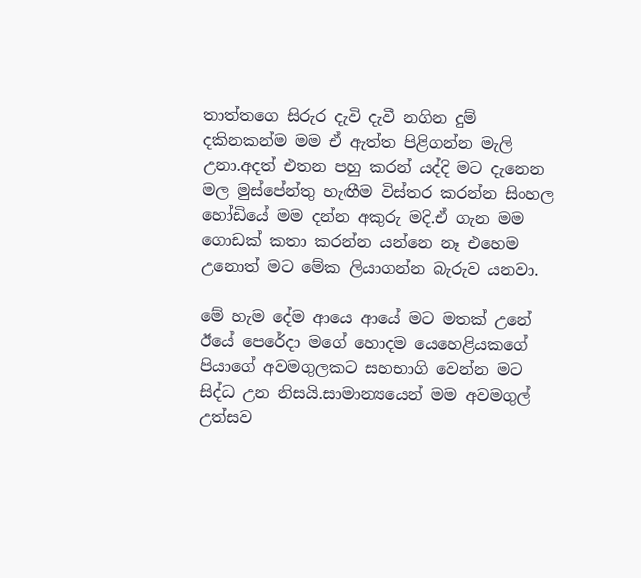තාත්තගෙ සිරුර දැවි දැවී නගින දුම් දකිනකන්ම මම ඒ ඇත්ත පිළිගන්න මැලි උනා.අදත් එතන පහු කරන් යද්දි මට දැනෙන මල මුස්පේන්තු හැඟීම විස්තර කරන්න සිංහල හෝඩියේ මම දන්න අකුරු මදි.ඒ ගැන මම ගොඩක් කතා කරන්න යන්නෙ නෑ එහෙම උනොත් මට මේක ලියාගන්න බැරුව යනවා.

මේ හැම දේම ආයෙ ආයේ මට මතක් උනේ ඊයේ පෙරේදා මගේ හොදම යෙහෙළියකගේ පියාගේ අවමගුලකට සහභාගි වෙන්න මට සිද්ධ උන නිසයි.සාමාන්‍යයෙන් මම අවමගුල් උත්සව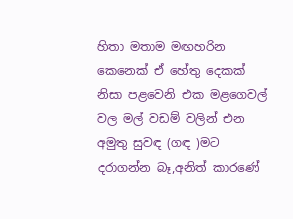හිතා මතාම මඟහරින කෙනෙක් ඒ හේතු දෙකක් නිසා පළවෙනි එක මළගෙවල් වල මල් වඩම් වලින් එන අමුතු සුවඳ (ගඳ )මට දරාගන්න බෑ,අනිත් කාරණේ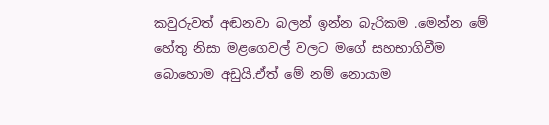කවුරුවත් අඬනවා බලන් ඉන්න බැරිකම .මෙන්න මේ හේතු නිසා මළගෙවල් වලට මගේ සහභාගිවීම බොහොම අඩුයි.ඒත් මේ නම් නොයාම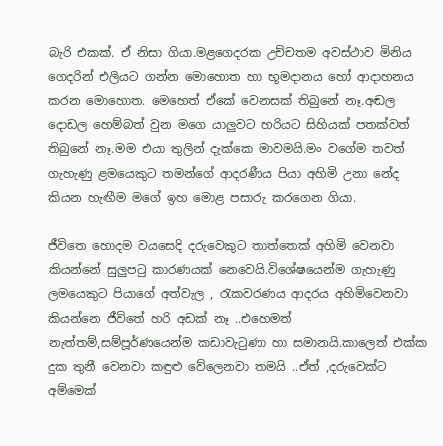බැරි එකක්. ඒ නිසා ගියා.මළගෙදරක උච්චතම අවස්ථාව මිනිය ගෙදරින් එලියට ගන්න මොහොත හා භූමදානය හෝ ආදාහනය කරන මොහොත. මෙහෙත් ඒකේ වෙනසක් තිබුනේ නෑ.අඬල දොඩල හෙම්බත් වුන මගෙ යාලුවට හරියට සිහියක් පතක්වත් තිබුනේ නෑ.මම එයා තුලින් දැක්කෙ මාවමයි.මං වගේම තවත් ගැහැණු ළමයෙකුට තමන්ගේ ආදරණීය පියා අහිමි උනා නේද කියන හැඟීම මගේ ඉහ මොළ පසාරු කරගෙන ගියා.

ජීවිතෙ හොදම වයසෙදි දරුවෙකුට තාත්තෙක් අහිමි වෙනවා කියන්නේ සුලුපටු කාරණයක් නෙවෙයි.විශේෂයෙන්ම ගැහැණු ලමයෙකුට පියාගේ අත්වැල , රැකවරණය ආදරය අහිමිවෙනවා කියන්නෙ ජීවිතේ හරි අඩක් නෑ ..එහෙමත් නැත්තම්,සම්පූර්ණයෙන්ම කඩාවැටුණා හා සමානයි.කාලෙත් එක්ක දුක තුනී වෙනවා කඳුළු වේලෙනවා තමයි ..ඒත් ,දරුවෙක්ට අම්මෙක්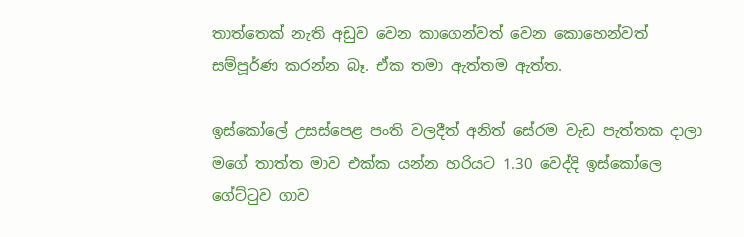තාත්තෙක් නැති අඩුව වෙන කාගෙන්වත් වෙන කොහෙන්වත් සම්පූර්ණ කරන්න බෑ. ඒක තමා ඇත්තම ඇත්ත.

ඉස්කෝලේ උසස්පෙළ පංති වලදීත් අනිත් සේරම වැඩ පැත්තක දාලා මගේ තාත්ත මාව එක්ක යන්න හරියට 1.30 වෙද්දි ඉස්කෝලෙ ගේට්ටුව ගාව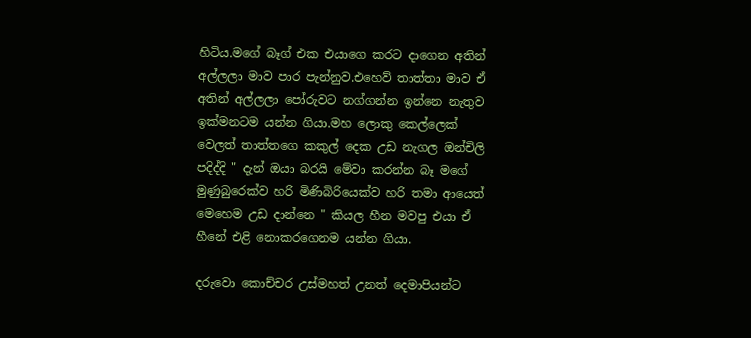හිටිය.මගේ බෑග් එක එයාගෙ කරට දාගෙන අතින් අල්ලලා මාව පාර පැන්නුව.එහෙව් තාත්තා මාව ඒ අතින් අල්ලලා පෝරුවට නග්ගන්න ඉන්නෙ නැතුව ඉක්මනටම යන්න ගියා.මහ ලොකු කෙල්ලෙක් වෙලත් තාත්තගෙ කකුල් දෙක උඩ නැගල ඔන්චිලි පදිද්දි " දැන් ඔයා බරයි මේවා කරන්න බෑ මගේ මුණුබුරෙක්ව හරි මිණිබිරියෙක්ව හරි තමා ආයෙත් මෙහෙම උඩ දාන්නෙ " කියල හීන මවපු එයා ඒ හීනේ එළි නොකරගෙනම යන්න ගියා.

දරුවො කොච්චර උස්මහත් උනත් දෙමාපියන්ට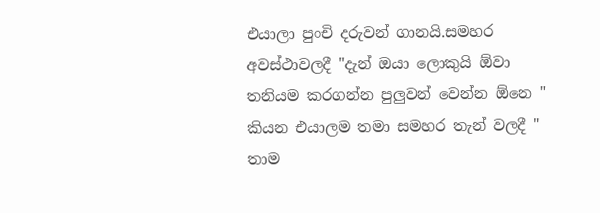එයාලා පුංචි දරුවන් ගානයි.සමහර අවස්ථාවලදී "දැන් ඔයා ලොකුයි ඕවා තනියම කරගන්න පුලුවන් වෙන්න ඕනෙ " කියන එයාලම තමා සමහර තැන් වලදී " තාම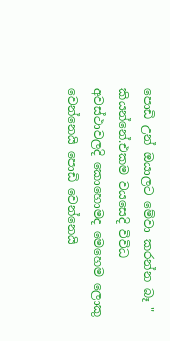පොඩි උන් ඔයාලට මේවා කරන්න බෑ " කියන්නේ.එකම වයසෙදි විවිධ අවස්ථාවලදි කොහොමද මෙහෙම ලොකු වෙන්නෙයි පොඩි වෙන්නෙයි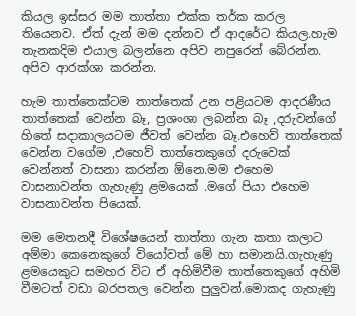කියල ඉස්සර මම තාත්තා එක්ක තර්ක කරල තියෙනව. ඒත් දැන් මම දන්නව ඒ ආදරේට කියල.හැම තැනකදිම එයාල බලන්නෙ අපිව නපුරෙන් බේරන්න. අපිව ආරක්ශා කරන්න.

හැම තාත්තෙක්ටම තාත්තෙක් උන පළියටම ආදරණීය තාත්තෙක් වෙන්න බෑ, ප්‍රශංශා ලබන්න බෑ ,දරුවන්ගේ හිතේ සදාකාලයටම ජීවත් වෙන්න බෑ.එහෙව් තාත්තෙක් වෙන්න වගේම ,එහෙව් තාත්තෙකුගේ දරුවෙක් වෙන්නත් වාසනා කරන්න ඕනෙ.මම එහෙම වාසනාවන්ත ගැහැණු ළමයෙක් .මගේ පියා එහෙම වාසනාවන්ත පියෙක්.

මම මෙතනදී විශේෂයෙන් තාත්තා ගැන කතා කලාට අම්මා කෙනෙකුගේ වියෝවත් මේ හා සමානයි.ගැහැණු ළමයෙකුට සමහර විට ඒ අහිමිවීම තාත්තෙකුගේ අහිමි වීමටත් වඩා බරපතල වෙන්න පුලුවන්.මොකද ගැහැණු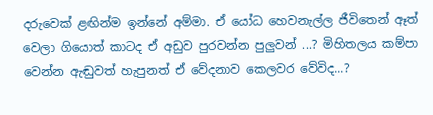දරුවෙක් ළඟින්ම ඉන්නේ අම්මා. ඒ යෝධ හෙවනැල්ල ජීවිතෙන් ඈත් වෙලා ගියොත් කාටද ඒ අඩුව පුරවන්න පුලුවන් ...? මිහිතලය කම්පා වෙන්න ඇඬුවත් හැපුනත් ඒ වේදනාව කෙලවර වේවිද...?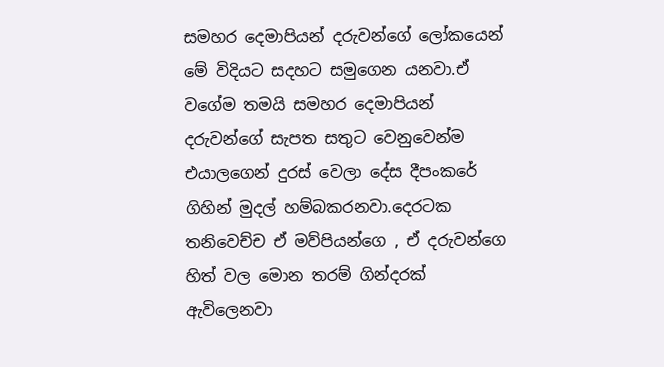සමහර දෙමාපියන් දරුවන්ගේ ලෝකයෙන් මේ විදියට සදහට සමුගෙන යනවා.ඒ වගේම තමයි සමහර දෙමාපියන් දරුවන්ගේ සැපත සතුට වෙනුවෙන්ම එයාලගෙන් දුරස් වෙලා දේස දීපංකරේ ගිහින් මුදල් හම්බකරනවා.දෙරටක තනිවෙච්ච ඒ මව්පියන්ගෙ , ඒ දරුවන්ගෙ හිත් වල මොන තරම් ගින්දරක් ඇවිලෙනවා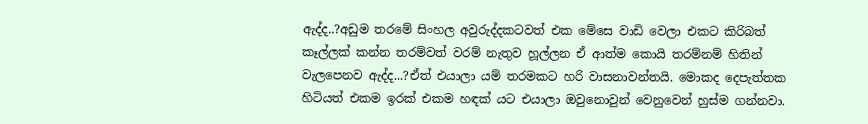ඇද්ද..?අඩුම තරමේ සිංහල අවුරුද්දකටවත් එක මේසෙ වාඩි වෙලා එකට කිරිබත් කෑල්ලක් කන්න තරම්වත් වරම් නැතුව හූල්ලන ඒ ආත්ම කොයි තරම්නම් හිතින් වැලපෙනව ඇද්ද...?ඒත් එයාලා යම් තරමකට හරි වාසනාවන්තයි. මොකද දෙපැත්තක හිටියත් එකම ඉරක් එකම හඳක් යට එයාලා ඔවුනොවුන් වෙනුවෙන් හුස්ම ගන්නවා.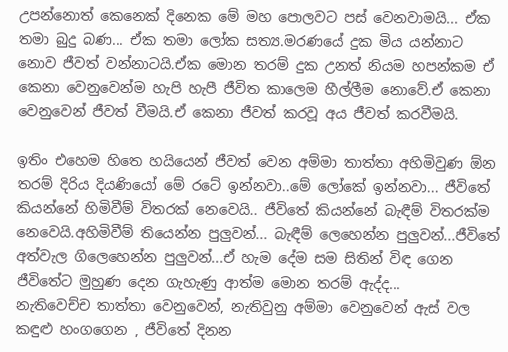උපන්නොත් කෙනෙක් දිනෙක මේ මහ පොලවට පස් වෙනවාමයි... ඒක තමා බුදු බණ... ඒක තමා ලෝක සත්‍ය.මරණයේ දුක මිය යන්නාට නොව ජීවත් වන්නාටයි.ඒක මොන තරම් දුක උනත් නියම හපන්කම ඒ කෙනා වෙනුවෙන්ම හැපි හැපී ජීවිත කාලෙම හීල්ලීම නොවේ.ඒ කෙනා වෙනුවෙන් ජීවත් වීමයි.ඒ කෙනා ජීවත් කරවූ අය ජීවත් කරවීමයි.

ඉතිං එහෙම හිතෙ හයියෙන් ජීවත් වෙන අම්මා තාත්තා අහිමිවුණ ඕන තරම් දිරිය දියණියෝ මේ රටේ ඉන්නවා..මේ ලෝකේ ඉන්නවා... ජීවිතේ කියන්නේ හිමිවීම් විතරක් නෙවෙයි.. ජීවිතේ කියන්නේ බැඳීම් විතරක්ම නෙවෙයි.අහිමිවීම් තියෙන්න පුලුවන්... බැඳීම් ලෙහෙන්න පුලුවන්...ජීවිතේ අත්වැල ගිලෙහෙන්න පුලුවන්...ඒ හැම දේම සම සිතින් විඳ ගෙන ජීවිතේට මුහුණ දෙන ගැහැණු ආත්ම මොන තරම් ඇද්ද...
නැතිවෙච්ච තාත්තා වෙනුවෙන්, නැතිවුනු අම්මා වෙනුවෙන් ඇස් වල කඳුළු හංගගෙන , ජීවිතේ දිනන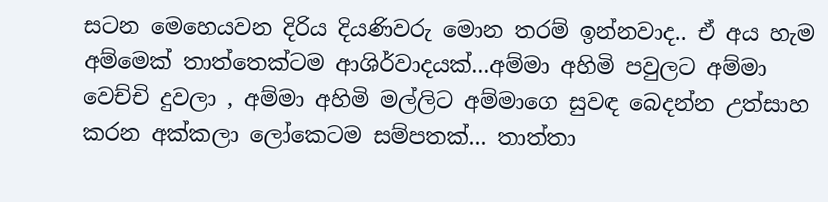සටන මෙහෙයවන දිරිය දියණිවරු මොන තරම් ඉන්නවාද.. ඒ අය හැම අම්මෙක් තාත්තෙක්ටම ආශිර්වාදයක්...අම්මා අහිමි පවුලට අම්මා වෙච්චි දුවලා , අම්මා අහිමි මල්ලිට අම්මාගෙ සුවඳ බෙදන්න උත්සාහ කරන අක්කලා ලෝකෙටම සම්පතක්... තාත්තා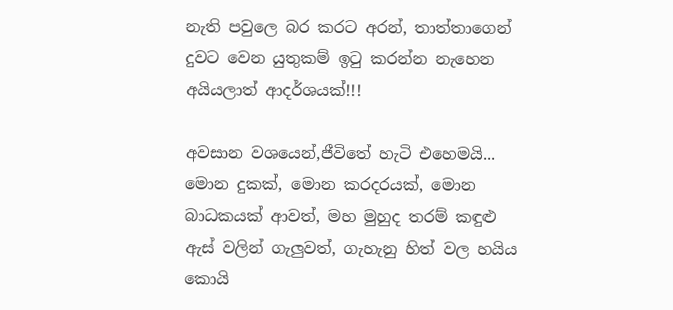නැති පවුලෙ බර කරට අරන්, තාත්තාගෙන් දුවට වෙන යුතුකම් ඉටු කරන්න නැහෙන අයියලාත් ආදර්ශයක්!!!

අවසාන වශයෙන්,ජීවිතේ හැටි එහෙමයි... මොන දුකක්, මොන කරදරයක්, මොන බාධකයක් ආවත්, මහ මුහුද තරම් කඳුළු ඇස් වලින් ගැලුවත්, ගැහැනු හිත් වල හයිය කොයි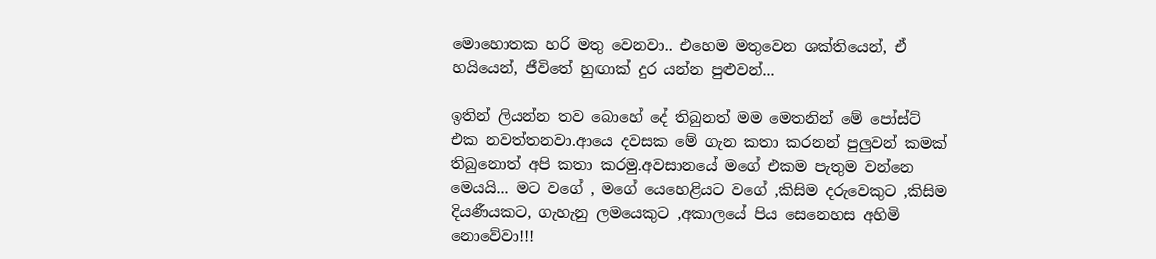මොහොතක හරි මතු වෙනවා.. එහෙම මතුවෙන ශක්තියෙන්, ඒ හයියෙන්, ජීවිතේ හුඟාක් දුර යන්න පුළුවන්...

ඉතින් ලියන්න තව බොහේ දේ තිබුනත් මම මෙතනින් මේ පෝස්ට් එක නවත්තනවා.ආයෙ දවසක මේ ගැන කතා කරනන් පුලුවන් කමක් තිබුනොත් අපි කතා කරමු.අවසානයේ මගේ එකම පැතුම වන්නෙ මෙයයි... මට වගේ , මගේ යෙහෙළියට වගේ ,කිසිම දරුවෙකුට ,කිසිම දියණීයකට, ගැහැනු ලමයෙකුට ,අකාලයේ පිය සෙනෙහස අහිමි නොවේවා!!!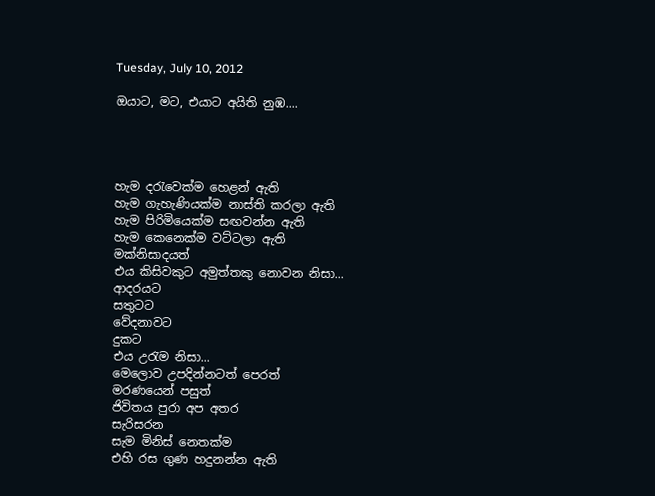Tuesday, July 10, 2012

ඔයාට, මට, එයාට අයිති නුඹ....




හැම දරැවෙක්ම හෙළන් ඇති
හැම ගැහැණියක්ම නාස්ති කරලා ඇති
හැම පිරිමියෙක්ම සඟවන්න ඇති
හැම කෙනෙක්ම වට්ටලා ඇති
මක්නිසාදයත්
එය කිසිවකුට අමුත්තකු නොවන නිසා...
ආදරයට
සතුටට
වේදනාවට
දුකට
එය උරැම නිසා...
මෙලොව උපදින්නටත් පෙරත්
මරණයෙන් පසුත්
ජිවිතය පුරා අප අතර
සැරිසරන
සැම මිනිස් නෙතක්ම
එහි රස ගුණ හදුනන්න ඇති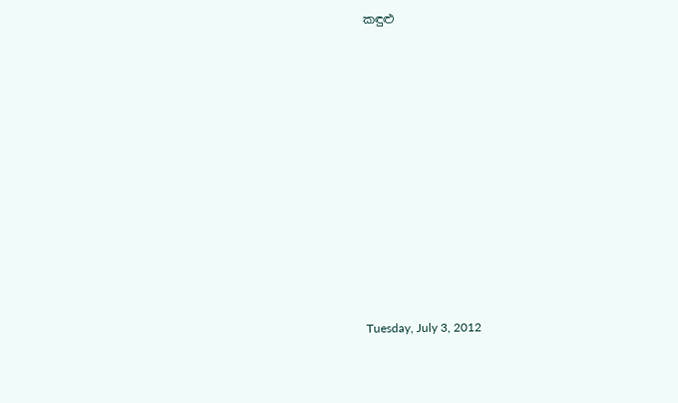කඳුළු











Tuesday, July 3, 2012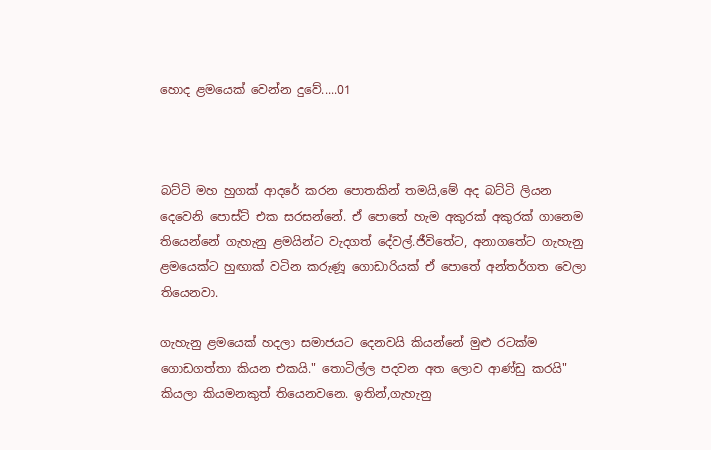හොද ළමයෙක් වෙන්න දුවේ.....01



බට්ටි මහ හුගක් ආදරේ කරන පොතකින් තමයි,මේ අද බට්ටි ලියන දෙවෙනි පොස්ට් එක සරසන්නේ. ඒ පොතේ හැම අකුරක් අකුරක් ගානෙම තියෙන්නේ ගැහැනු ළමයින්ට වැදගත් දේවල්.ජීවිතේට, අනාගතේට ගැහැනු ළමයෙක්ට හුඟාක් වටින කරුණූ ගොඩාරියක් ඒ පොතේ අන්තර්ගත වෙලා තියෙනවා.

ගැහැනු ළමයෙක් හදලා සමාජයට දෙනවයි කියන්නේ මුළු රටක්ම ගොඩගත්තා කියන එකයි." තොටිල්ල පදවන අත ලොව ආණ්ඩු කරයි" කියලා කියමනකුත් තියෙනවනෙ. ඉතින්,ගැහැනු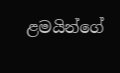ළමයින්ගේ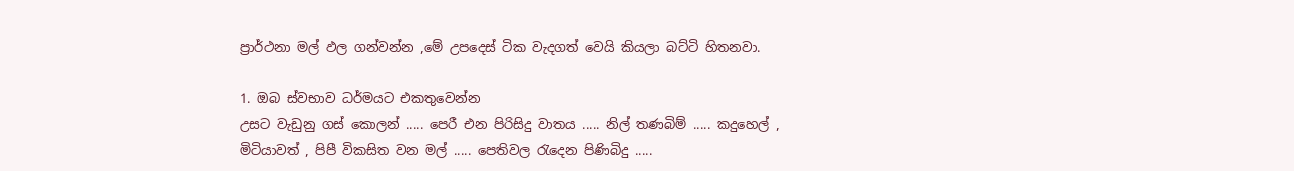ප්‍රාර්ථනා මල් ඵල ගන්වන්න ,මේ උපදෙස් ටික වැදගත් වෙයි කියලා බට්ටි හිතනවා.

1. ඔබ ස්වභාව ධර්මයට එකතුවෙන්න
උසට වැඩුනු ගස් කොලන් ..... පෙරී එන පිරිසිදු වාතය ..... නිල් තණබිම් ..... කදුහෙල් , මිටියාවත් , පිපී විකසිත වන මල් ..... පෙතිවල රැදෙන පිණිබිදු .....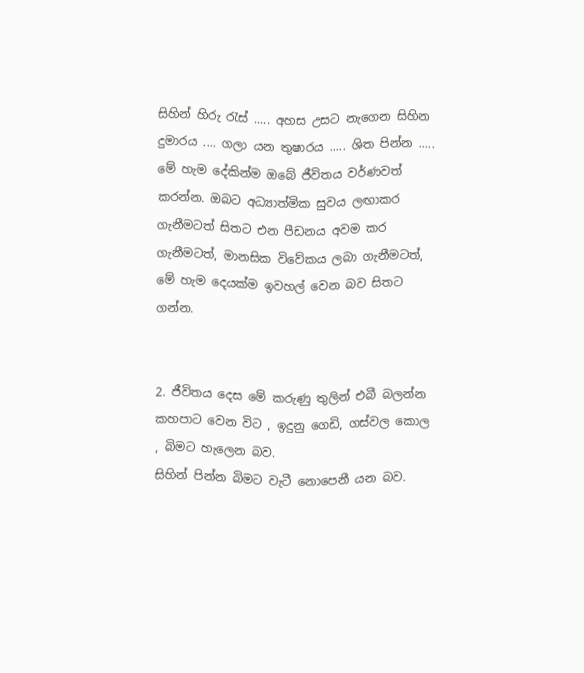සිහින් හිරු රැස් ..... අහස උසට නැගෙන සිහින දුමාරය .... ගලා යන තුෂාරය ..... ශිත පින්න ..... මේ හැම දේකින්ම ඔබේ ජීවිතය වර්ණවත් කරන්න. ඔබට අධ්‍යාත්මික සුවය ලඟාකර ගැනීමටත් සිතට එන පීඩනය අවම කර ගැනීමටත්, මානසික විවේකය ලබා ගැනීමටත්, මේ හැම දෙයක්ම ඉවහල් වෙන බව සිතට ගන්න.


2. ජීවිතය දෙස මේ කරුණු තුලින් එබී බලන්න
කහපාට වෙන විට , ඉදුනු ගෙඩි, ගස්වල කොල , බිමට හැලෙන බව.
සිහින් පින්න බිමට වැටී නොපෙනී යන බව.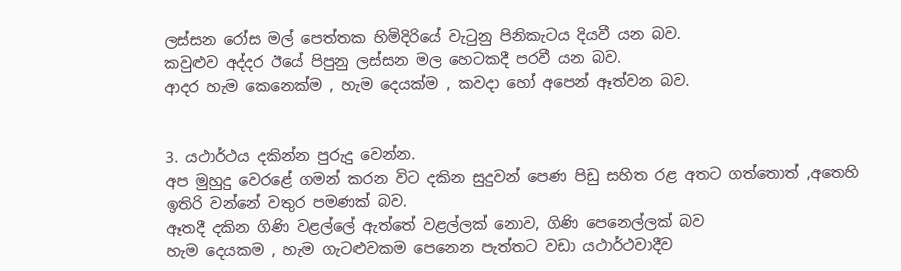ලස්සන රෝස මල් පෙත්තක හිමිදිරියේ වැටුනු පිනිකැටය දියවී යන බව.
කවුළුව අද්දර ඊයේ පිපුනු ලස්සන මල හෙටකදී පරවී යන බව.
ආදර හැම කෙනෙක්ම , හැම දෙයක්ම , කවදා හෝ අපෙන් ඈත්වන බව.


3. යථාර්ථය දකින්න පුරුදු වෙන්න.
අප මුහුදු වෙරළේ ගමන් කරන විට දකින සුදුවන් පෙණ පිඩු සහිත රළ අතට ගත්තොත් ,අතෙහි ඉතිරි වන්නේ වතුර පමණක් බව.
ඈතදී දකින ගිණි වළල්ලේ ඇත්තේ වළල්ලක් නොව, ගිණි පෙනෙල්ලක් බව
හැම දෙයකම , හැම ගැටළුවකම පෙනෙන පැත්තට වඩා යථාර්ථවාදීව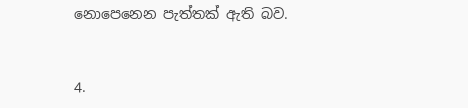නොපෙනෙන පැත්තක් ඇති බව.


4.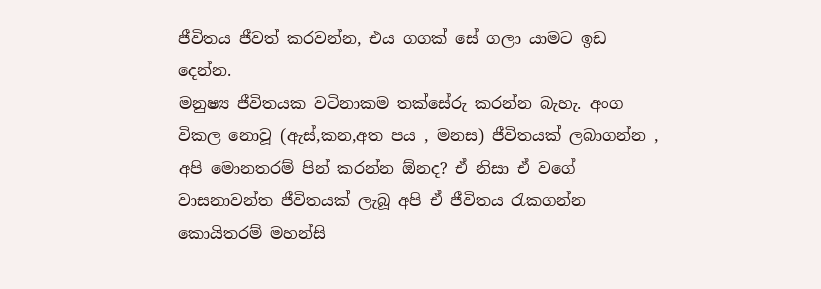ජීවිතය ජීවත් කරවන්න, එය ගගක් සේ ගලා යාමට ඉඩ දෙන්න.
මනුෂ්‍ය ජීවිතයක වටිනාකම තක්සේරු කරන්න බැහැ. අංග විකල නොවූ (ඇස්,කන,අත පය , මනස) ජීවිතයක් ලබාගන්න , අපි මොනතරම් පින් කරන්න ඕනද? ඒ නිසා ඒ වගේ වාසනාවන්ත ජීවිතයක් ලැබූ අපි ඒ ජීවිතය රැකගන්න කොයිතරම් මහන්සි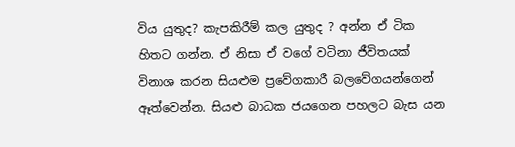විය යුතුද? කැපකිරීම් කල යුතුද ? අන්න ඒ ටික හිතට ගන්න. ඒ නිසා ඒ වගේ වටිනා ජීවිතයක් විනාශ කරන සියළුම ප්‍රවේගකාරී බලවේගයන්ගෙන් ඈත්වෙන්න. සියළු බාධක ජයගෙන පහලට බැස යන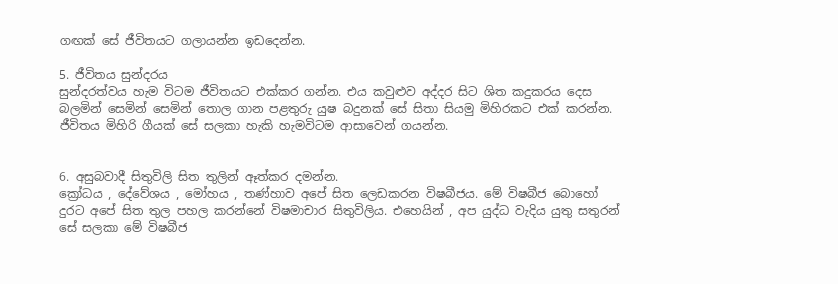ගඟක් සේ ජීවිතයට ගලායන්න ඉඩදෙන්න.

5. ජීවිතය සුන්දරය
සුන්දරත්වය හැම විටම ජීවිතයට එක්කර ගන්න. එය කවුළුව අද්දර සිට ශිත කදුකරය දෙස බලමින් සෙමින් සෙමින් තොල ගාන පළතුරු යුෂ බදුනක් සේ සිතා සියමු මිහිරකට එක් කරන්න. ජීවිතය මිහිරි ගීයක් සේ සලකා හැකි හැමවිටම ආසාවෙන් ගයන්න.


6. අසුබවාදී සිතුවිලි සිත තුලින් ඈත්කර දමන්න.
ක්‍රෝධය , දේවේශය , මෝහය , තණ්හාව අපේ සිත ලෙඩකරන විෂබීජය. මේ විෂබීජ‍ බොහෝ දුර‍ට අපේ සිත තුල පහල කරන්නේ විෂමාචාර සිතුවිලිය. එහෙයින් , අප යුද්ධ වැදිය යුතු සතුරන් සේ සලකා මේ විෂබීජ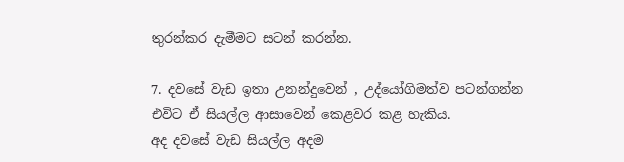තුරන්කර දැමීමට සටන් කරන්න.

7. දවසේ වැඩ ඉතා උනන්දුවෙන් , උද්යෝගිමත්ව පටන්ගන්න
එවිට ඒ සියල්ල ආසාවෙන් කෙළවර කළ හැකිය.
අද දවසේ වැඩ සියල්ල අදම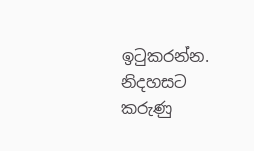ඉටුකරන්න.
නිදහසට කරුණු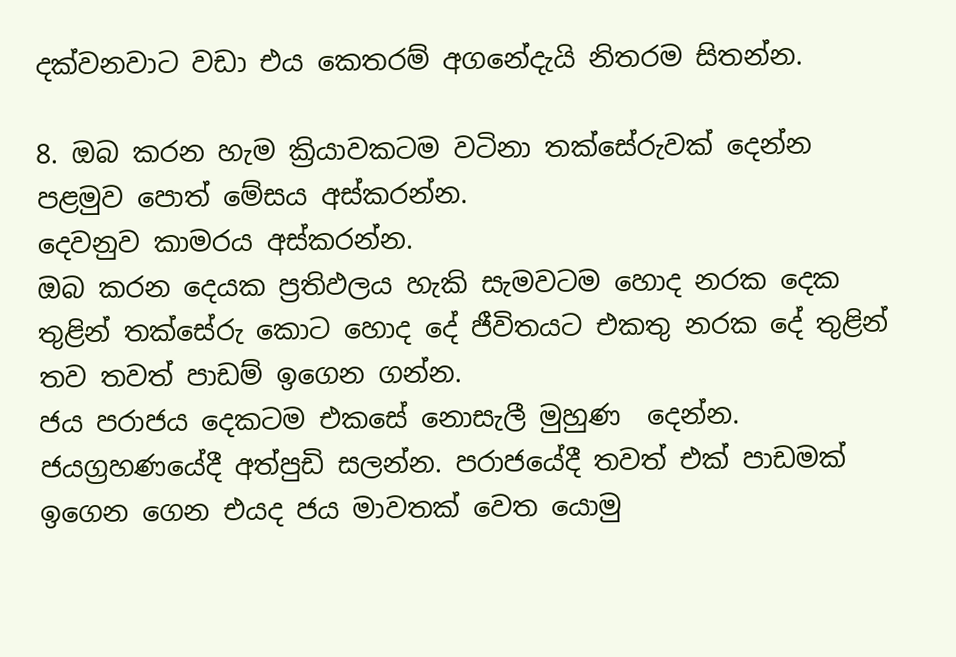දක්වනවාට වඩා එය කෙතරම් අගනේදැයි නිතරම සිතන්න.

8. ඔබ කරන හැම ක්‍රියාවකටම වටිනා තක්සේරුවක් දෙන්න
පළමුව පොත් මේසය අස්කරන්න.
දෙවනුව කාමරය අස්කරන්න.
ඔබ කරන දෙයක ප්‍රතිඵලය හැකි සැමවටම හොද නරක දෙක තුළින් තක්සේරු කොට හොද දේ ජීවිතයට එකතු නරක දේ තුළින් තව තවත් පාඩම් ඉගෙන ගන්න.
ජය පරාජය දෙකටම එකසේ නොසැලී මුහුණ  දෙන්න. ජයග්‍රහණයේදී අත්පුඩි සලන්න. පරාජයේදී තවත් එක් පාඩමක් ඉගෙන ගෙන එයද ජය මාවතක් වෙත යොමු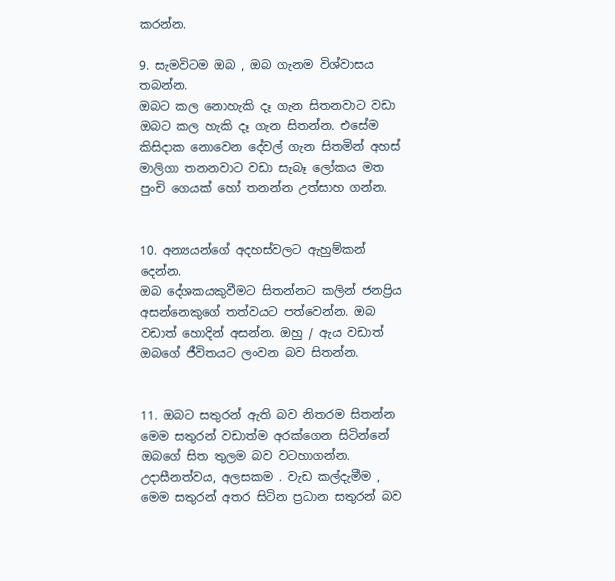කරන්න.

9. සැමවිටම ඔබ , ඔබ ගැනම විශ්වාසය තබන්න.
ඔබට කල නොහැකි දෑ ගැන සිතනවාට වඩා ඔබට කල හැකි දෑ ගැන සිතන්න. එසේම කිසිදාක නොවෙන දේවල් ගැන සිතමින් අහස් මාලිගා තනනවාට වඩා සැබෑ ලෝකය මත පුංචි ගෙයක් හෝ තනන්න උත්සාහ ගන්න.


10. අන්‍යයන්ගේ අදහස්වලට ඇහුම්කන් දෙන්න.
ඔබ දේශකයකුවීමට සිතන්නට කලින් ජනප්‍රිය අසන්නෙකුගේ තත්වයට පත්වෙන්න. ඔබ වඩාත් හොදින් අසන්න. ඔහු / ඇය වඩාත් ඔබගේ ජීවිතයට ලංවන බව සිතන්න.


11. ඔබට සතුරන් ඇති බව නිතරම සිතන්න
මෙම සතුරන් වඩාත්ම අරක්ගෙන සිටින්නේ ඔබගේ සිත තුලම බව වටහාගන්න. උදාසීනත්වය, අලසකම . වැඩ කල්දැමීම , මෙම සතුරන් අතර සිටින ප්‍රධාන සතුරන් බව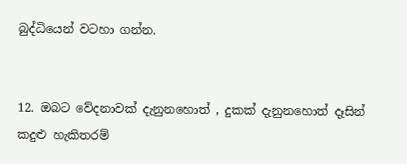බුද්ධියෙන් වටහා ගන්න.


12. ඔබට වේදනාවක් දැනු‍නහොත් , දුකක් දැනුනහොත් දෑසින් කදුළු හැකිතරම්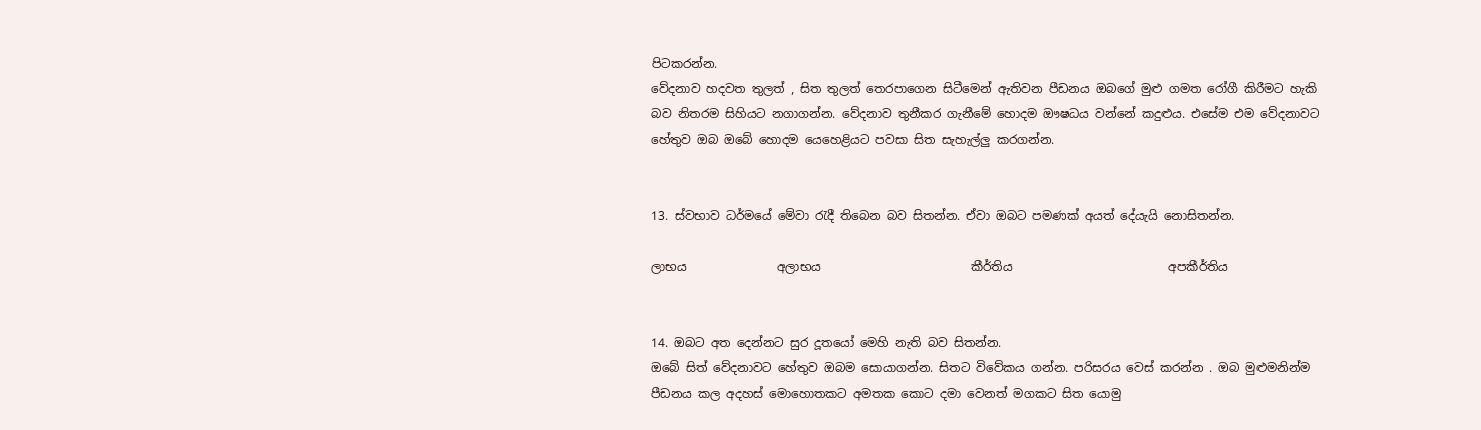පිටකරන්න.
වේදනාව හදවත තුලත් , සිත තුලත් තෙරපාගෙන සිටීමෙන් ඇතිවන පීඩනය ඔබගේ මුළු ගමත රෝගී කිරීමට හැකි බව නිතරම සිහියට නගාගන්න. වේදනාව තුනීකර ගැනීමේ හොදම ඖෂධය වන්නේ කදුළුය. එසේම එම වේදනාවට හේතුව ඔබ ඔබේ හොදම යෙහෙළියට පවසා සිත සැහැල්ලු කරගන්න.


13. ස්වභාව ධර්මයේ මේවා රැදී තිබෙන බව සිතන්න. ඒවා ඔබට පමණක් අයත් දේයැයි නොසිතන්න.

ලා‍භය               අලාභය                         කීර්තිය                          අපකීර්තිය


14. ඔබට අත දෙන්නට සුර දූතයෝ මෙහි නැති බව සිතන්න.
ඔබේ සිත් වේදනාවට හේතුව ඔබම සොයාගන්න. සිතට විවේකය ගන්න. පරිසරය වෙස් කරන්න . ඔබ මුළුමනින්ම පීඩනය කල අදහස් මොහොතකට අමතක කොට දමා වෙනත් මගකට ‍සිත යොමු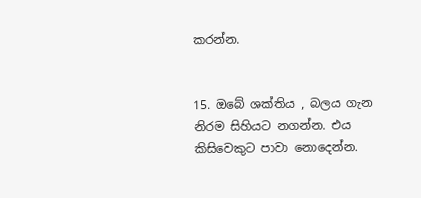කරන්න.


15. ඔබේ ශක්තිය , බලය ගැන නිරම සිහියට නගන්න. එය කිසිවෙකුට පාවා නොදෙන්න.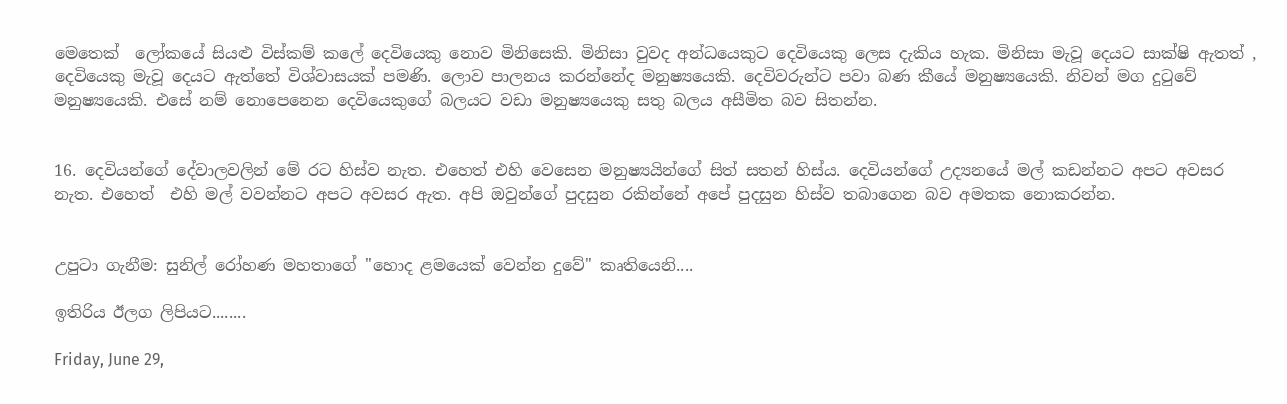මෙතෙක්  ‍ලෝකයේ සියළු විස්කම් කලේ දෙවියෙකු නොව මිනිසෙකි. මිනිසා වුවද අන්ධයෙකුට දෙවියෙකු ලෙස දැකිය හැක. මිනිසා මැවූ දෙයට සාක්ෂි ඇතත් , දෙවියෙකු මැවූ දෙයට ඇත්තේ විශ්වාසයක් පමණි. ලොව පාලනය කරන්නේද මනුෂ්‍යයෙකි. දෙවිවරුන්ට පවා බණ කීයේ මනුෂ්‍යයෙකි. නිවන් මග දුටුවේ මනුෂ්‍යයෙකි. එසේ නම් නොපෙනෙන දෙවියෙකුගේ බලයට වඩා මනුෂ්‍යයෙකු සතු බලය අසීමිත බව සිතන්න.


16. දෙවියන්ගේ දේවාලවලින් මේ රට හිස්ව නැත. එහෙත් එහි වෙසෙන මනුෂ්‍යයින්ගේ සිත් සතන් හිස්ය. දෙවියන්ගේ උද්‍යනයේ මල් කඩන්නට අපට අවසර නැත. එහෙත්  එහි මල් වවන්නට අපට අවසර ඇත. අපි ඔවුන්ගේ පුදසුන රකින්නේ අපේ පුදසුන හිස්ව තබාගෙන බව අමතක නොකරන්න.


උපුටා ගැනීම: සුනිල් රෝහණ මහතාගේ ‍''හොද ළමයෙක් වෙන්න දුවේ" කෘතියෙනි....

ඉතිරිය ඊලග ලිපියට........

Friday, June 29,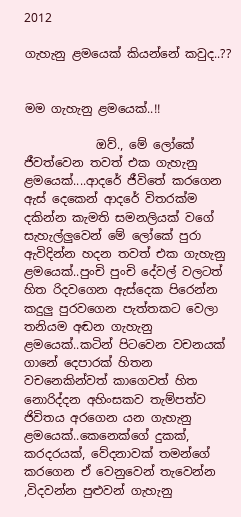2012

ගැහැනු ළමයෙක් කියන්නේ කවුද..??


මම ගැහැනු ළමයෙක්..!!

            ඔව්., මේ ලෝකේ ජීවත්වෙන තවත් එක ගැහැනු ළමයෙක්....ආදරේ ජීවිතේ කරගෙන ඇස් දෙකෙන් ආදරේ විතරක්ම දකින්න කැමති සමනලියක් වගේ සැහැල්ලුවෙන් මේ ලෝකේ පුරා ඇවිදින්න හදන තවත් එක ගැහැනු ළමයෙක්..පුංචි පුංචි දේවල් වලටත් හිත රිදවගෙන ඇස්දෙක පිරෙන්න කදුලු පුරවගෙන පැත්තකට වෙලා තනියම අඬන ගැහැනු ළමයෙක්..කටින් පිටවෙන වචනයක් ගානේ දෙපාරක් හිතන වචනෙකින්වත් කාගෙවත් හිත නොරිද්දන අහිංසකව තැම්පත්ව ජිවිතය අරගෙන යන ගැහැනු ළමයෙක්..කෙනෙක්ගේ දුකක්, කරදරයක්, වේදනාවක් තමන්ගේ කරගෙන ඒ වෙනුවෙන් තැවෙන්න ,විදවන්න පුළුවන් ගැහැනු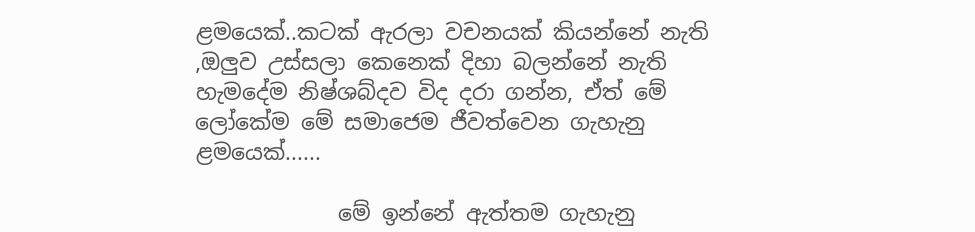ළමයෙක්..කටක් ඇරලා වචනයක් කියන්නේ නැති ,ඔලුව උස්සලා කෙනෙක් දිහා බලන්නේ නැති හැමදේම නිෂ්ශබ්දව විද දරා ගන්න, ඒත් මේ ලෝකේම මේ සමාජෙම ජීවත්වෙන ගැහැනු ළමයෙක්......

             මේ ඉන්නේ ඇත්තම ගැහැනු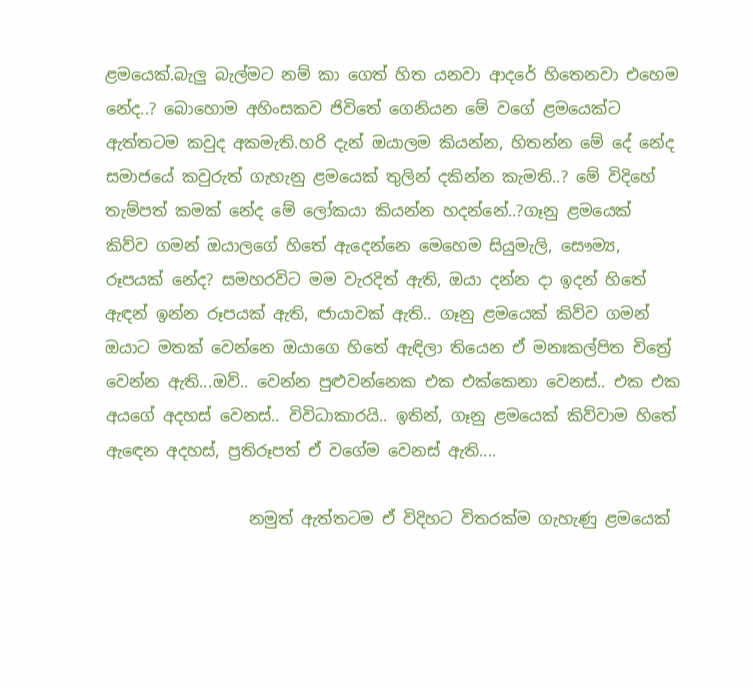ළමයෙක්.බැලු බැල්මට නම් කා ගෙත් හිත යනවා ආදරේ හිතෙනවා එහෙම නේද..? බොහොම අහිංසකව ජිවිතේ ගෙනියන මේ වගේ ළමයෙක්ට ඇත්තටම කවුද අකමැති.හරි දැන් ඔයාලම කියන්න, හිතන්න මේ දේ නේද සමාජයේ කවුරුත් ගැහැනු ළමයෙක් තුලින් දකින්න කැමති..? මේ විදිහේ තැම්පත් කමක් නේද මේ ලෝකයා කියන්න හදන්නේ..?ගෑනු ළමයෙක් කිව්ව ගමන් ඔයාලගේ හිතේ ඇදෙන්නෙ මෙහෙම සියුමැලි, සෞම්‍ය, රූපයක් නේද? සමහරවිට මම වැරදිත් ඇති, ඔයා දන්න දා ඉදන් හිතේ ඇඳන් ඉන්න රූපයක් ඇති, ඦායාවක් ඇති.. ගෑනු ළමයෙක් කිව්ව ගමන් ඔයාට මතක් වෙන්නෙ ඔයාගෙ හිතේ ඇඳිලා තියෙන ඒ මනඃකල්පිත චිත්‍රේ වෙන්න ඇති...ඔව්.. වෙන්න පුළුවන්නෙක එක එක්කෙනා වෙනස්.. එක එක අයගේ අදහස් වෙනස්.. විවිධාකාරයි.. ඉතින්, ගෑනු ළමයෙක් කිව්වාම හිතේ ඇඳෙන අදහස්, ප්‍රතිරූපත් ඒ වගේම වෙනස් ඇති....

                  නමුත් ඇත්තටම ඒ විදිහට විතරක්ම ගැහැණු ළමයෙක්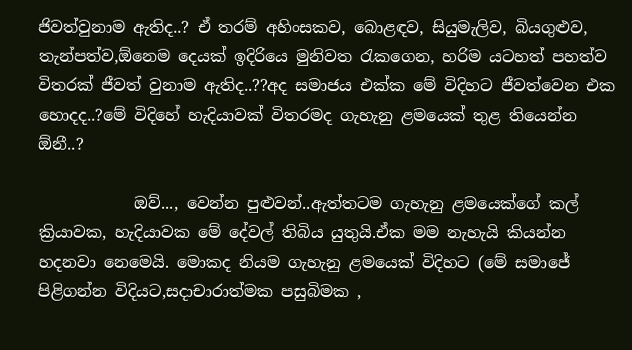ජිවත්වුනාම ඇතිද..? ඒ තරම් අහිංසකව, බොළඳව, සියුමැලිව, බියගුළුව, තැන්පත්ව,ඕනෙම දෙයක් ඉදිරියෙ මුනිවත රැකගෙන, හරිම යටහත් පහත්ව විතරක් ජීවත් වුනාම ඇතිද..??අද සමාජය එක්ක මේ විදිහට ජීවත්වෙන එක හොදද..?මේ විදිහේ හැදියාවක් විතරමද ගැහැනු ළමයෙක් තුළ තියෙන්න ඕනී..?

            ඔව්..., වෙන්න පුළුවන්..ඇත්තටම ගැහැනු ළමයෙක්ගේ කල් ක්‍රියාවක, හැදියාවක මේ දේවල් තිබිය යුතුයි.ඒක මම නැහැයි කියන්න හදනවා නෙමෙයි. මොකද නියම ගැහැනු ළමයෙක් විදිහට (මේ සමාජේ පිළිගන්න විදියට,සදාචාරාත්මක පසුබිමක ,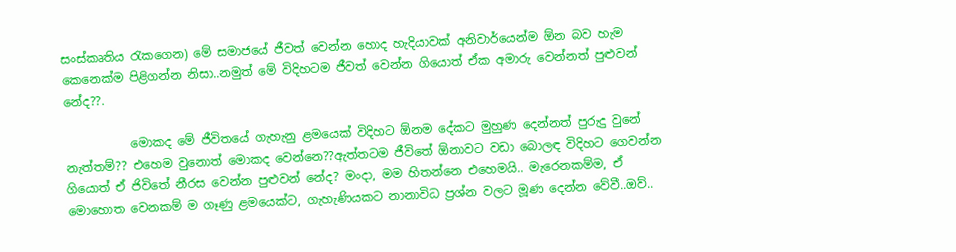සංස්කෘතිය රැකගෙන) මේ සමාජයේ ජීවත් වෙන්න හොද හැදියාවක් අනිවාර්යෙන්ම ඕන බව හැම කෙනෙක්ම පිළිගන්න නිසා..නමුත් මේ විදිහටම ජීවත් වෙන්න ගියොත් ඒක අමාරු වෙන්නත් පුළුවන් නේද??.

           මොකද මේ ජීවිතයේ ගැහැනු ළමයෙක් විදිහට ඕනම දේකට මුහුණ දෙන්නත් පුරුදු වුනේ නැත්තම්?? එහෙම වුනොත් මොකද වෙන්නෙ??ඇත්තටම ජීවිතේ ඕනාවට වඩා බොලඳ විදිහට ගෙවන්න ගියොත් ඒ ජිවිතේ නීරස වෙන්න පුළුවන් නේද? මංදා, මම හිතන්නෙ එහෙමයි.. මැරෙනකම්ම, ඒ මොහොත වෙනකම් ම ගෑණු ළමයෙක්ට, ගැහැණියකට නානාවිධ ප්‍රශ්න වලට මූණ දෙන්න වේවී..ඔව්..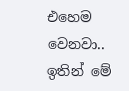එහෙම වෙනවා.. ඉතින් මේ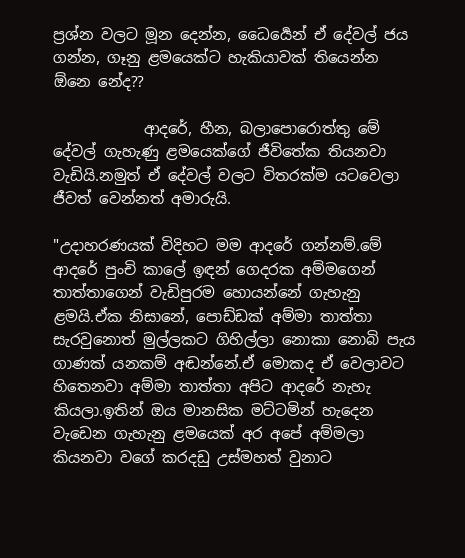ප්‍රශ්න වලට මූන දෙන්න, ධෛර්‍යෙන් ඒ දේවල් ජය ගන්න, ගෑනු ළමයෙක්ට හැකියාවක් තියෙන්න ඕනෙ නේද??

            ආදරේ, හීන, බලාපොරොත්තු මේ දේවල් ගැහැණු ළමයෙක්ගේ ජීවිතේක තියනවා වැඩියි.නමුත් ඒ දේවල් වලට විතරක්ම යටවෙලා ජීවත් වෙන්නත් අමාරුයි.

"උදාහරණයක් විදිහට මම ආදරේ ගන්නම්.මේ ආදරේ පුංචි කාලේ ඉඳන් ගෙදරක අම්මගෙන් තාත්තාගෙන් වැඩිපුරම හොයන්නේ ගැහැනු ළමයි.ඒක නිසානේ, පොඩ්ඩක් අම්මා තාත්තා සැරවුනොත් මුල්ලකට ගිහිල්ලා නොකා නොබි පැය ගාණක් යනකම් අඬන්නේ.ඒ මොකද ඒ වෙලාවට හිතෙනවා අම්මා තාත්තා අපිට ආදරේ නැහැ කියලා.ඉතින් ඔය මානසික මට්ටමින් හැදෙන වැඩෙන ගැහැනු ළමයෙක් අර අපේ අම්මලා කියනවා වගේ කරදඩු උස්මහත් වුනාට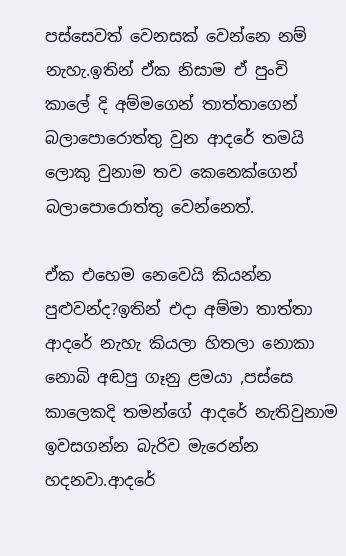පස්සෙවත් වෙනසක් වෙන්නෙ නම් නැහැ.ඉතින් ඒක නිසාම ඒ පුංචි කාලේ දි අම්මගෙන් තාත්තාගෙන් බලාපොරොත්තු වුන ආදරේ තමයි ලොකු වුනාම තව කෙනෙක්ගෙන් බලාපොරොත්තු වෙන්නෙත්.

ඒක එහෙම නෙවෙයි කියන්න පුළුවන්ද?ඉතින් එදා අම්මා තාත්තා ආදරේ නැහැ කියලා හිතලා නොකා නොබි අඬපු ගෑනු ළමයා ,පස්සෙ කාලෙකදි තමන්ගේ ආදරේ නැතිවුනාම ඉවසගන්න බැරිව මැරෙන්න හදනවා.ආදරේ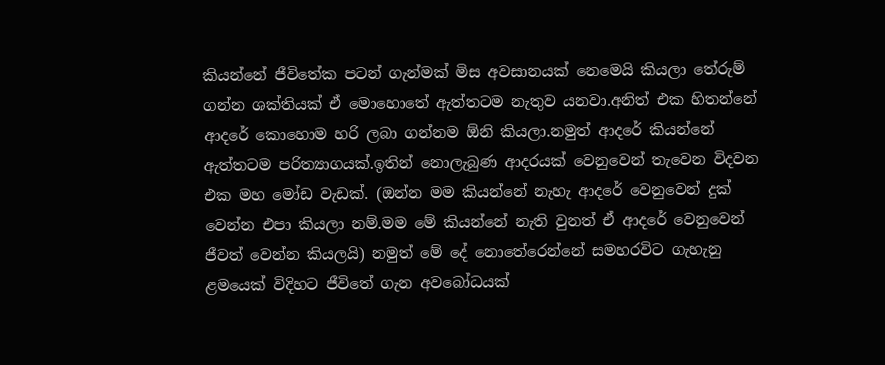කියන්නේ ජීවිතේක පටන් ගැන්මක් මිස අවසානයක් නෙමෙයි කියලා තේරුම් ගන්න ශක්තියක් ඒ මොහොතේ ඇත්තටම නැතුව යනවා.අනිත් එක හිතන්නේ ආදරේ කොහොම හරි ලබා ගන්නම ඕනි කියලා.නමුත් ආදරේ කියන්නේ ඇත්තටම පරිත්‍යාගයක්.ඉතින් නොලැබුණ ආදරයක් වෙනුවෙන් තැවෙන විදවන එක මහ මෝඩ වැඩක්. (ඔන්න මම කියන්නේ නැහැ ආදරේ වෙනුවෙන් දුක් වෙන්න එපා කියලා නම්.මම මේ කියන්නේ නැති වුනත් ඒ ආදරේ වෙනුවෙන් ජීවත් වෙන්න කියලයි) නමුත් මේ දේ නොතේරෙන්නේ සමහරවිට ගැහැනු ළමයෙක් විදිහට ජීවිතේ ගැන අවබෝධයක්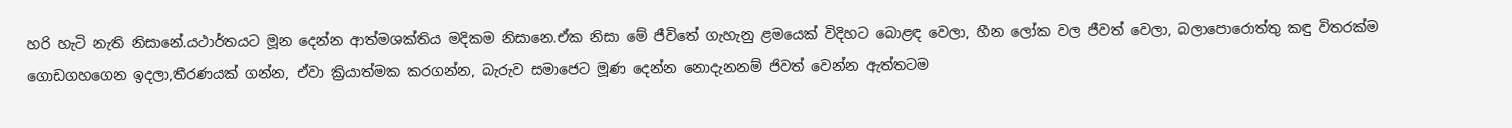හරි හැටි නැති නිසානේ.යථාර්තයට මූන දෙන්න ආත්මශක්තිය මදිකම නිසානෙ.ඒක නිසා මේ ජීවිතේ ගැහැනු ළමයෙක් විදිහට බොළඳ වෙලා, හීන ලෝක වල ජීවත් වෙලා, බලාපොරොත්තු කඳු විතරක්ම ගොඩගහගෙන ඉදලා,තීරණයක් ගන්න, ඒවා ක්‍රියාත්මක කරගන්න, බැරුව සමාජෙට මූණ දෙන්න නොදැනනම් ජිවත් වෙන්න ඇත්තටම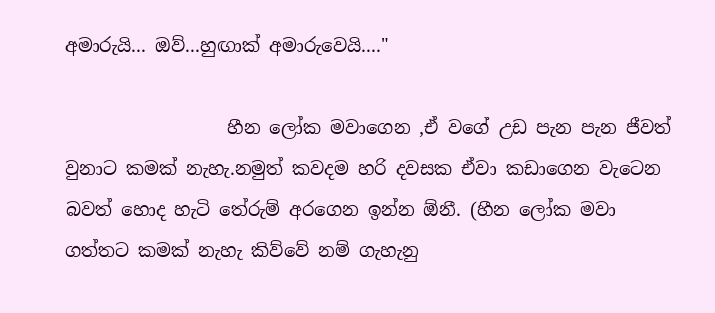අමාරුයි... ඔව්...හුඟාක් අමාරුවෙයි...."

                  හීන ලෝක මවාගෙන ,ඒ වගේ උඩ පැන පැන ජීවත් වුනාට කමක් නැහැ.නමුත් කවදම හරි දවසක ඒවා කඩාගෙන වැටෙන බවත් හොද හැටි තේරුම් අරගෙන ඉන්න ඕනී. (හීන ලෝක මවා ගත්තට කමක් නැහැ කිව්වේ නම් ගැහැනු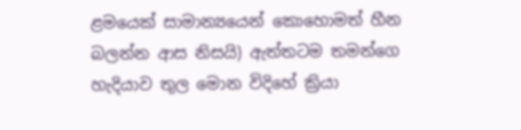ළමයෙක් සාමාන්‍යයෙන් කොහොමත් හීන බලන්න ආස නිසයි) ඇත්තටම තමන්ගෙ හැදියාව තුල මොන විදිහේ ක්‍රියා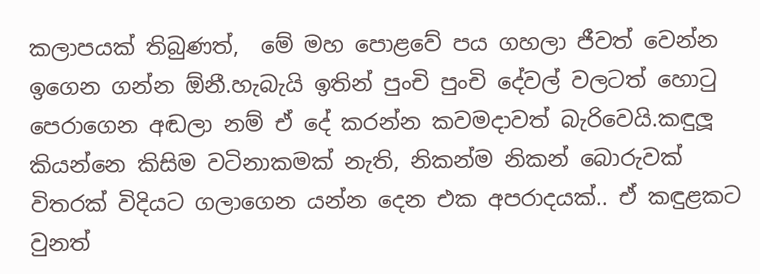කලාපයක් තිබුණත්,  මේ මහ පොළවේ පය ගහලා ජීවත් වෙන්න ඉගෙන ගන්න ඕනී.හැබැයි ඉතින් පුංචි පුංචි දේවල් වලටත් හොටු පෙරාගෙන අඬලා නම් ඒ දේ කරන්න කවමදාවත් බැරිවෙයි.කඳුලූ කියන්නෙ කිසිම වටිනාකමක් නැති, නිකන්ම නිකන් බොරුවක් විතරක් විදියට ගලාගෙන යන්න දෙන එක අපරාදයක්.. ඒ කඳුළකට වුනත්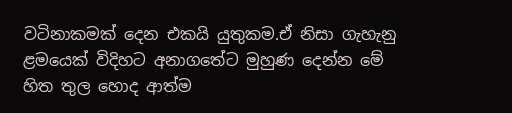වටිනාකමක් දෙන එකයි යුතුකම.ඒ නිසා ගැහැනු ළමයෙක් විදිහට අනාගතේට මුහුණ දෙන්න මේ හිත තුල හොද ආත්ම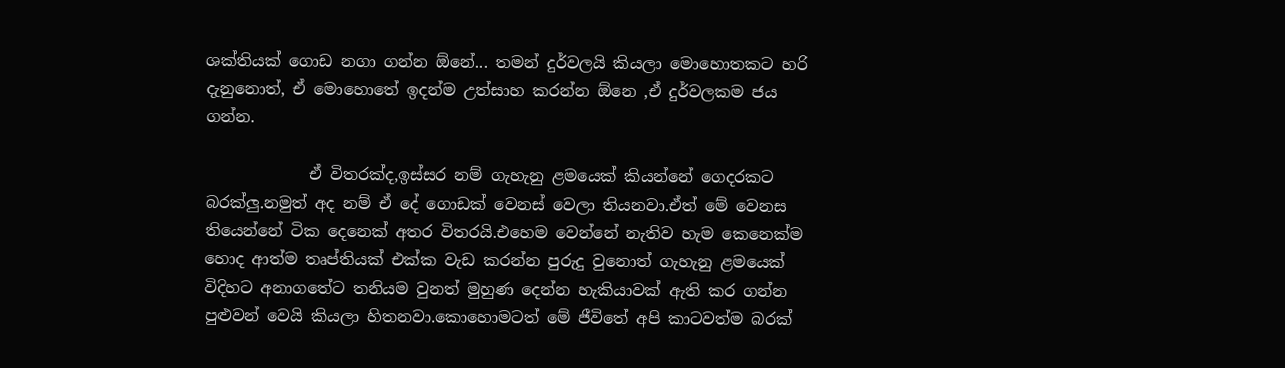ශක්තියක් ගොඩ නගා ගන්න ඕනේ... තමන් දුර්වලයි කියලා මොහොතකට හරි දැනුනොත්, ඒ මොහොතේ ඉදන්ම උත්සාහ කරන්න ඕනෙ ,ඒ දුර්වලකම ජය ගන්න.

             ඒ විතරක්ද,ඉස්සර නම් ගැහැනු ළමයෙක් කියන්නේ ගෙදරක‍ට බරක්ලු.නමුත් අද නම් ඒ දේ ගොඩක් වෙනස් වෙලා තියනවා.ඒත් මේ වෙනස තියෙන්නේ ටික දෙනෙක් අතර විතරයි.එහෙම වෙන්නේ නැතිව හැම කෙනෙක්ම හොද ආත්ම තෘප්තියක් එක්ක වැඩ කරන්න පුරුදු වුනොත් ගැහැනු ළමයෙක් විදිහ‍ට අනාගතේට තනියම වුනත් මුහුණ දෙන්න හැකියාවක් ඇති කර ගන්න පුළුවන් වෙයි කියලා හිතනවා.කොහොමටත් මේ ජීවිතේ අපි කාටවත්ම බරක්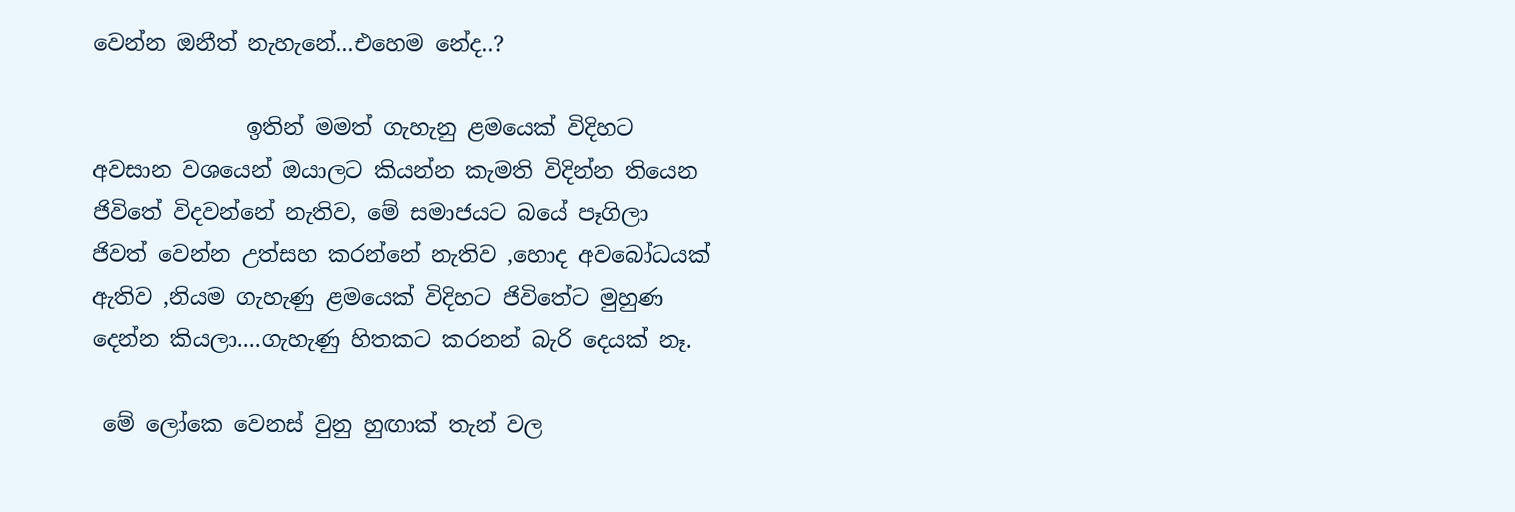වෙන්න ඔනීත් නැහැනේ...එහෙම නේද..?

              ඉතින් මමත් ගැහැනු ළමයෙක් විදිහ‍ට අවසාන වශයෙන් ඔයාලට කියන්න කැමති විදින්න තියෙන ජිවිතේ විදවන්නේ නැතිව, මේ සමාජයට බයේ පෑගිලා ජිවත් වෙන්න උත්සහ කරන්නේ නැතිව ,හොද අවබෝධයක් ඇතිව ,නියම ගැහැණු ළමයෙක් විදිහට ජිවිතේට මුහුණ දෙන්න කියලා....ගැහැණු හිතකට කරනන් බැරි දෙයක් නෑ.

 මේ ලෝකෙ වෙනස් වුනු හුඟාක් තැන් වල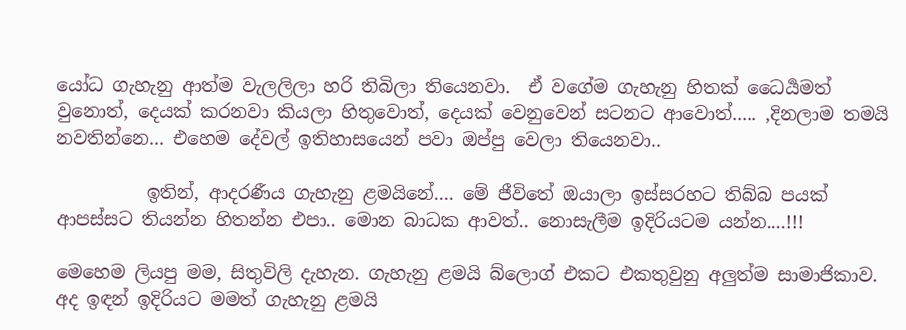යෝධ ගැහැනු ආත්ම වැලලිලා හරි තිබිලා තියෙනවා.  ඒ වගේම ගැහැනු හිතක් ධෛර්‍යමත් වුනොත්, දෙයක් කරනවා කියලා හිතුවොත්, දෙයක් වෙනුවෙන් සටනට ආවොත්..... ,දිනලාම තමයි නවතින්නෙ... එහෙම දේවල් ඉතිහාසයෙන් පවා ඔප්පු වෙලා තියෙනවා..

          ඉතින්, ආදරණීය ගැහැනු ළමයිනේ.... මේ ජීවිතේ ඔයාලා ඉස්සරහට තිබ්බ පයක් ආපස්සට තියන්න හිතන්න එපා.. මොන බාධක ආවත්.. නොසැලීම ඉදිරියටම යන්න....!!!

මෙහෙම ලියපු මම, සිතුවිලි දැහැන. ගැහැනු ළමයි බ්ලොග් එකට එකතුවුනු අලුත්ම සාමාජිකාව. අද ඉඳන් ඉදිරියට මමත් ගැහැනු ළමයි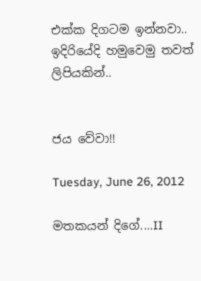එක්ක දිගටම ඉන්නවා.. ඉදිරියේදි හමුවෙමු තවත් ලිපියකින්..


ජය වේවා!!

Tuesday, June 26, 2012

මතකයන් දිගේ....II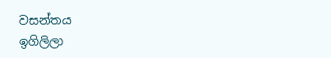වසන්තය
ඉගිලිලා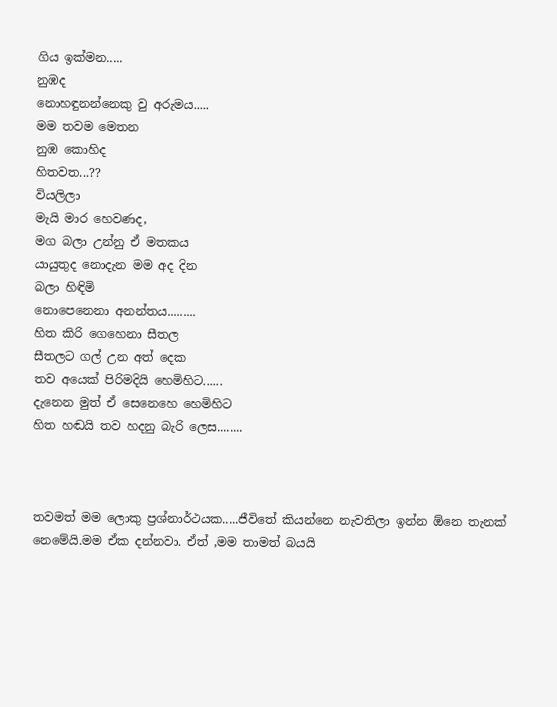ගිය ඉක්මන.....
නුඹද
නොහඳුනන්නෙකු වු අරුමය.....
මම තවම මෙතන
නුඹ කොහිද
හිතවත...??
වියලිලා
මැයි මාර හෙවණද,
මග බලා උන්නු ඒ මතකය
යායුතුද නොදැන මම අද දින
බලා හිඳිමි
නොපෙනෙනා අනන්තය.........
හිත කිරි ගෙහෙනා සීතල
සීතලට ගල් උන අත් දෙක
තව අයෙක් පිරිමදියි හෙමිහිට......
දැනෙන මුත් ඒ සෙනෙහෙ හෙමිහිට
හිත හඬයි තව හදනු බැරි ලෙස........



තවමත් මම ලොකු ප්‍රශ්නාර්ථයක.....ජීවිතේ කියන්නෙ නැවතිලා ඉන්න ඕනෙ තැනක් නෙමේයි.මම ඒක දන්නවා. ඒත් ,මම තාමත් බයයි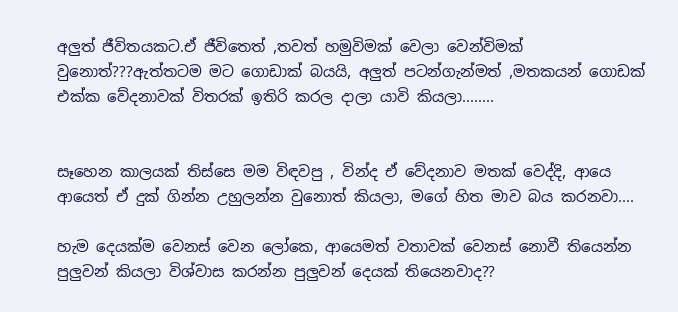අලුත් ජීවිතයකට.ඒ ජීවිතෙත් ,තවත් හමුවිමක් වෙලා වෙන්විමක් වුනොත්???ඇත්තටම මට ගොඩාක් බයයි, අලුත් පටන්ගැන්මත් ,මතකයන් ගොඩක් එක්ක වේදනාවක් විතරක් ඉතිරි කරල දාලා යාවි කියලා........


සෑහෙන කාලයක් තිස්සෙ මම විඳවපු , වින්ද ඒ වේදනාව මතක් වෙද්දි, ආයෙ ආයෙත් ඒ දුක් ගින්න උහුලන්න වුනොත් කියලා, මගේ හිත මාව බය කරනවා....

හැම දෙයක්ම වෙනස් වෙන ලෝකෙ, ආයෙමත් වතාවක් වෙනස් නොවී තියෙන්න පුලුවන් කියලා විශ්වාස කරන්න පුලුවන් දෙයක් තියෙනවාද??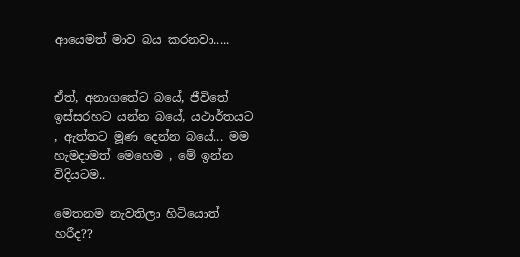ආයෙමත් මාව බය කරනවා.....


ඒත්, අනාගතේට බයේ, ජීවිතේ ඉස්සරහට යන්න බයේ, යථාර්තයට , ඇත්තට මූණ දෙන්න බයේ... මම හැමදාමත් මෙහෙම , මේ ඉන්න විදියටම..

මෙතනම නැවතිලා හිටියොත් හරීද??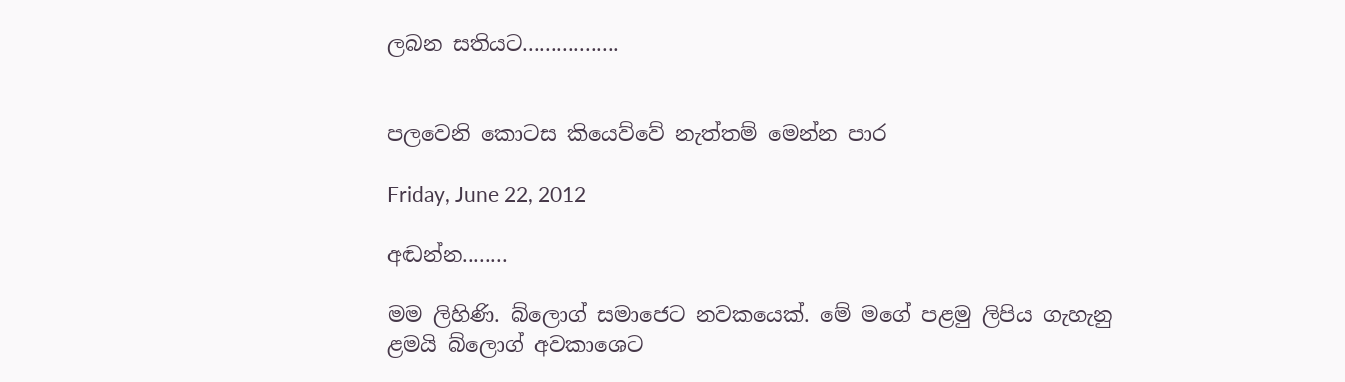ලබන සතියට.................


පලවෙනි කොටස කියෙව්වේ නැත්තම් මෙන්න පාර

Friday, June 22, 2012

අඬන්න........

මම ලිහිණි. බ්ලොග් සමාජෙට නවකයෙක්. මේ මගේ පළමු ලිපිය ගැහැනු ළමයි බ්ලොග් අවකාශෙට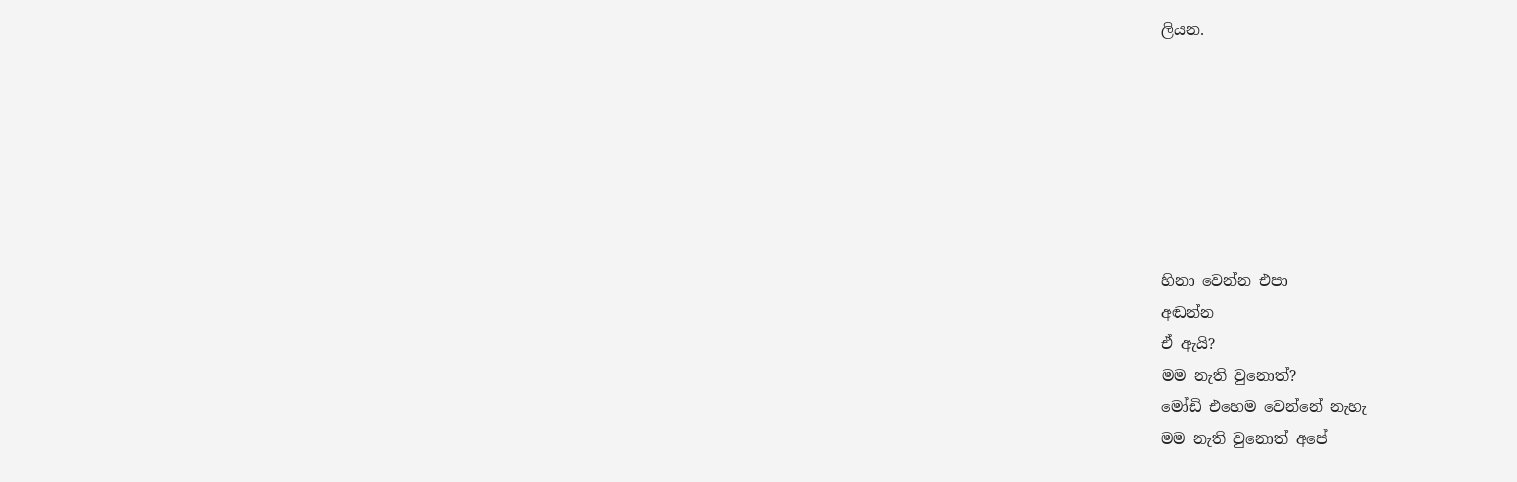ලියන.







හිනා වෙන්න එපා
අඬන්න
ඒ ඇයි?
මම නැති වුනොත්?
මෝඩි එහෙම වෙන්නේ නැහැ
මම නැති වුනොත් අපේ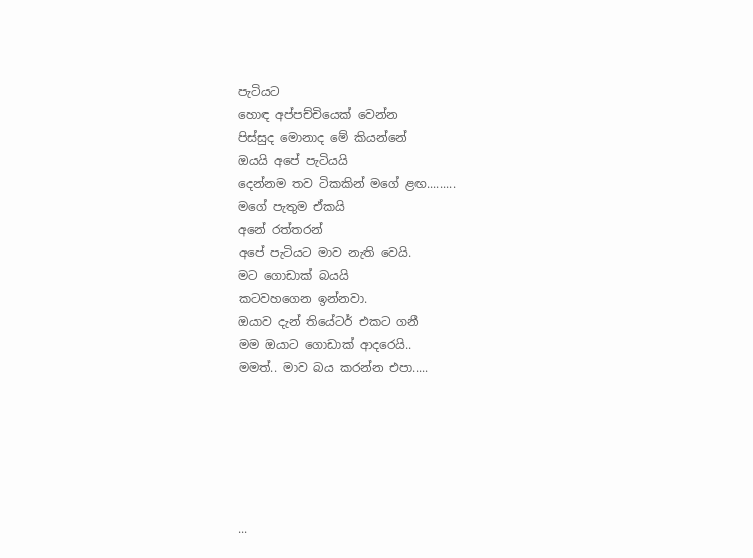පැටියට
හොඳ අප්පච්චියෙක් වෙන්න
පිස්සුද මොනාද මේ කියන්නේ
ඔයයි අපේ පැටියයි
දෙන්නම තව ටිකකින් මගේ ළඟ.........
මගේ පැතුම ඒකයි
අනේ රත්තරන්
අපේ පැටියට මාව නැති වෙයි.
මට ගොඩාක් බයයි
කටවහගෙන ඉන්නවා.
ඔයාව දැන් තියේටර් එකට ගනී
මම ඔයාට ගොඩාක් ආදරෙයි..
මමත්.. මාව බය කරන්න එපා.....






...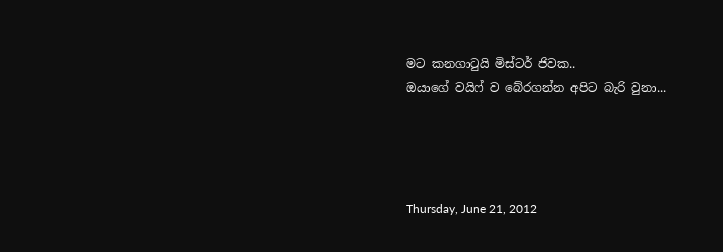මට කනගාටුයි මිස්ටර් ජිවක..
ඔයාගේ වයිෆ් ව බේරගන්න අපිට බැරි වුනා...




Thursday, June 21, 2012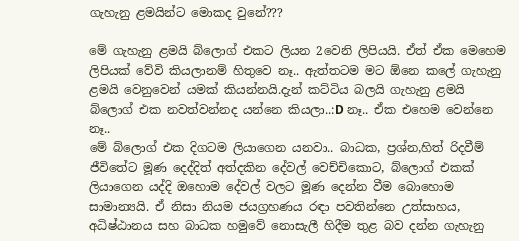ගැහැනු ළමයින්ට මොකද වුනේ???

මේ ගැහැනු ළමයි බ්ලොග් එකට ලියන 2වෙනි ලිපියයි. ඒත් ඒක මෙහෙම ලිපියක් වේවි කියලානම් හිතුවෙ නෑ.. ඇත්තටම මට ඕනෙ කලේ ගැහැනු ළමයි වෙනුවෙන් යමක් කියන්නයි.දැන් කට්ටිය බලයි ගැහැනු ළමයි බ්ලොග් එක නවත්වන්නද යන්නෙ කියලා..:D නෑ.. ඒක එහෙම වෙන්නෙ නෑ..
මේ බ්ලොග් එක දිගටම ලියාගෙන යනවා.. බාධක, ප්‍රශ්න,හිත් රිදවීම් ජීවිතේට මූණ දෙද්දිත් අත්දකින දේවල් වෙච්චිකොට, බ්ලොග් එකක් ලියාගෙන යද්දි ඔහොම දේවල් වලට මූණ දෙන්න වීම බොහොම සාමාන්‍යයි. ඒ නිසා නියම ජයග්‍රහණය රඳා පවතින්නෙ උත්සාහය, අධිෂ්ඨානය සහ බාධක හමුවේ නොසැලී හිදීම තුළ බව දන්න ගැහැනු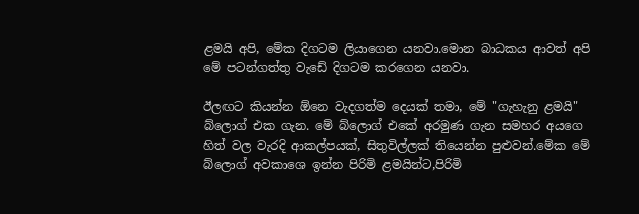ළමයි අපි, මේක දිගටම ලියාගෙන යනවා.මොන බාධකය ආවත් අපි මේ පටන්ගත්තු වැඩේ දිගටම කරගෙන යනවා.

ඊලඟට කියන්න ඕනෙ වැදගත්ම දෙයක් තමා, මේ "ගැහැනු ළමයි" බ්ලොග් එක ගැන. මේ බ්ලොග් එකේ අරමුණ ගැන සමහර අයගෙ හිත් වල වැරදි ආකල්පයක්, සිතුවිල්ලක් තියෙන්න පුළුවන්.මේක මේ බ්ලොග් අවකාශෙ ඉන්න පිරිමි ළමයින්ට,පිරිමි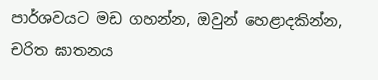පාර්ශවයට මඩ ගහන්න, ඔවුන් හෙළාදකින්න, චරිත ඝාතනය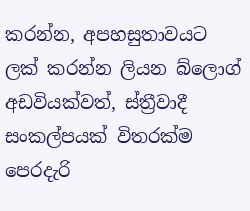කරන්න, අපහසුතාවයට ලක් කරන්න ලියන බ්ලොග් අඩවියක්වත්, ස්ත්‍රීවාදී සංකල්පයක් විතරක්ම පෙරදැරි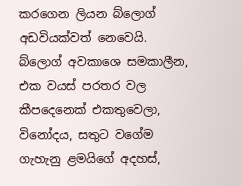කරගෙන ලියන බ්ලොග් අඩවියක්වත් නෙවෙයි. බ්ලොග් අවකාශෙ සමකාලීන, එක වයස් පරතර වල කීපදෙනෙක් එකතුවෙලා, විනෝදය, සතුට වගේම ගැහැනු ළමයිගේ අදහස්,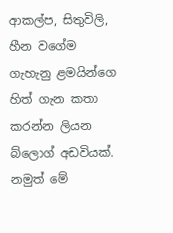ආකල්ප, සිතුවිලි, හීන වගේම ගැහැනු ළමයින්ගෙ හිත් ගැන කතා කරන්න ලියන බ්ලොග් අඩවියක්. නමුත් මේ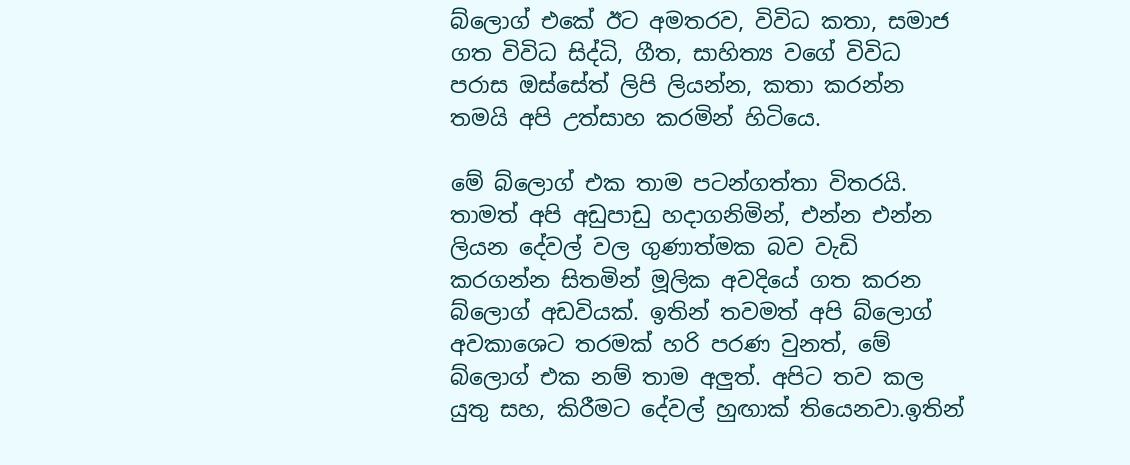බ්ලොග් එකේ ඊට අමතරව, විවිධ කතා, සමාජ ගත විවිධ සිද්ධි, ගීත, සාහිත්‍ය වගේ විවිධ පරාස ඔස්සේත් ලිපි ලියන්න, කතා කරන්න තමයි අපි උත්සාහ කරමින් හිටියෙ.

මේ බ්ලොග් එක තාම පටන්ගත්තා විතරයි. තාමත් අපි අඩුපාඩු හදාගනිමින්, එන්න එන්න ලියන දේවල් වල ගුණාත්මක බව වැඩි කරගන්න සිතමින් මූලික අවදියේ ගත කරන බ්ලොග් අඩවියක්. ඉතින් තවමත් අපි බ්ලොග් අවකාශෙට තරමක් හරි පරණ වුනත්, මේ බ්ලොග් එක නම් තාම අලුත්. අපිට තව කල යුතු සහ, කිරීමට දේවල් හුඟාක් තියෙනවා.ඉතින්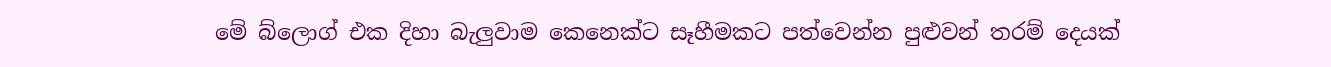මේ බ්ලොග් එක දිහා බැලුවාම කෙනෙක්ට සෑහීමකට පත්වෙන්න පුළුවන් තරම් දෙයක්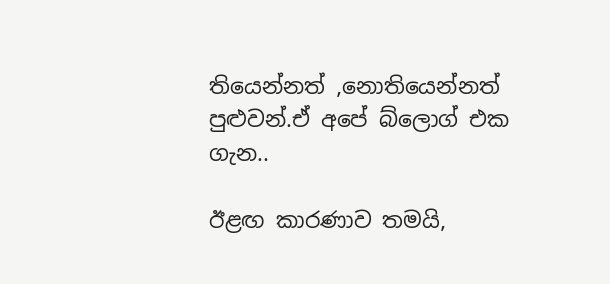තියෙන්නත් ,නොතියෙන්නත් පුළුවන්.ඒ අපේ බ්ලොග් එක ගැන..

ඊළඟ කාරණාව තමයි,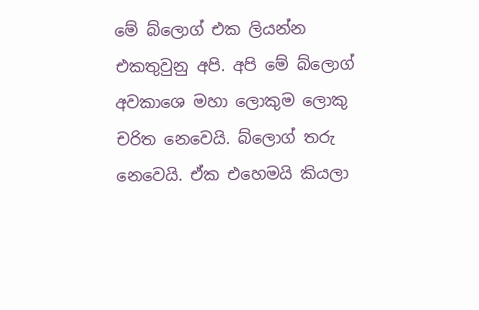මේ බ්ලොග් එක ලියන්න එකතුවුනු අපි. අපි මේ බ්ලොග් අවකාශෙ මහා ලොකුම ලොකු චරිත නෙවෙයි. බ්ලොග් තරු නෙවෙයි. ඒක එහෙමයි කියලා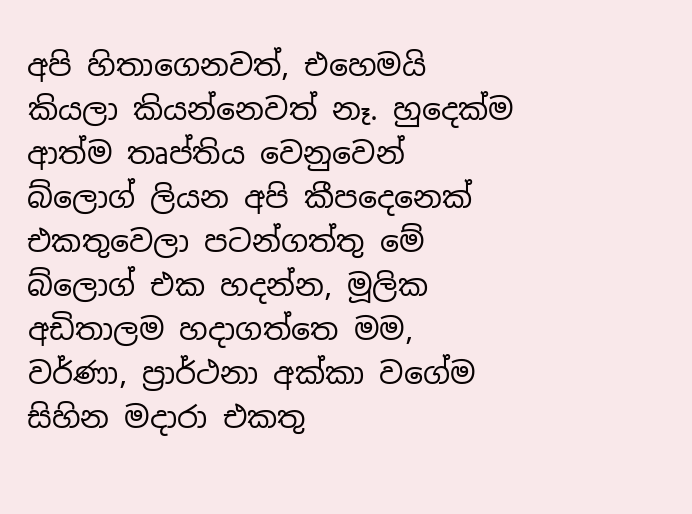අපි හිතාගෙනවත්, එහෙමයි කියලා කියන්නෙවත් නෑ. හුදෙක්ම ආත්ම තෘප්තිය වෙනුවෙන් බ්ලොග් ලියන අපි කීපදෙනෙක් එකතුවෙලා පටන්ගත්තු මේ බ්ලොග් එක හදන්න, මූලික අඩිතාලම හදාගත්තෙ මම, වර්ණා, ප්‍රාර්ථනා අක්කා වගේම සිහින මදාරා එකතු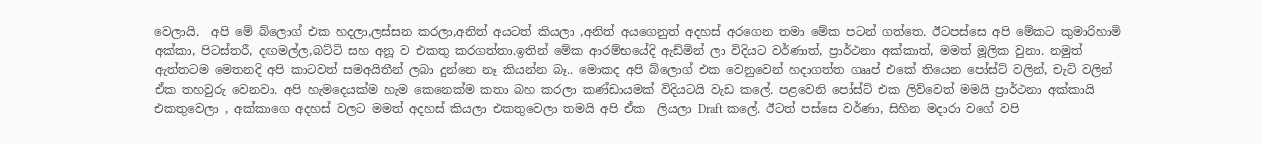වෙලායි.  අපි මේ බ්ලොග් එක හදලා,ලස්සන කරලා,අනිත් අයටත් කියලා ,අනිත් අයගෙනුත් අදහස් අරගෙන තමා මේක පටන් ගත්තෙ. ඊටපස්සෙ අපි මේකට කුමාරිහාමි අක්කා, පිටස්තරී, දඟමල්ල,බට්ටි සහ අනූ ව එකතු කරගත්තා.ඉතින් මේක ආරම්භයේදි ඇඩ්මින් ලා විදියට වර්ණාත්, ප්‍රාර්ථනා අක්කාත්, මමත් මූලික වුනා. නමුත් ඇත්තටම මෙතනදි අපි කාටවත් සමඅයිතීන් ලබා දුන්නෙ නෑ කියන්න බෑ.. මොකද අපි බ්ලොග් එක වෙනුවෙන් හදාගත්ත ගෲප් එකේ තියෙන පෝස්ට් වලින්, චැට් වලින් ඒක තහවුරු වෙනවා. අපි හැමදෙයක්ම හැම කෙනෙක්ම කතා බහ කරලා කණ්ඩායමක් විදියටයි වැඩ කලේ. පළවෙනි පෝස්ට් එක ලිව්වෙත් මමයි ප්‍රාර්ථනා අක්කායි එකතුවෙලා , අක්කාගෙ අදහස් වලට මමත් අදහස් කියලා එකතුවෙලා තමයි අපි ඒක  ලියලා Draft කලේ. ඊටත් පස්සෙ වර්ණා, සිහින මදාරා වගේ වපි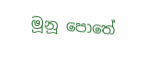මූනූ පොතේ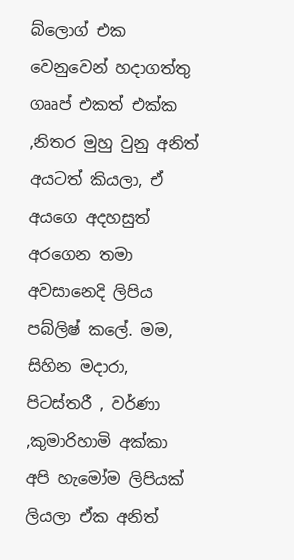බ්ලොග් එක වෙනුවෙන් හදාගත්තු ගෲප් එකත් එක්ක ,නිතර මුහු වුනු අනිත් අයටත් කියලා, ඒ අයගෙ අදහසුත් අරගෙන තමා අවසානෙදි ලිපිය පබ්ලිෂ් කලේ. මම, සිහින මදාරා, පිටස්තරී , වර්ණා ,කුමාරිහාමි අක්කා අපි හැමෝම ලිපියක් ලියලා ඒක අනිත්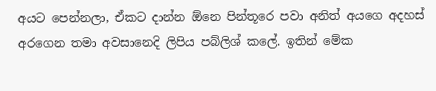අයට පෙන්නලා, ඒකට දාන්න ඕනෙ පින්තූරෙ පවා අනිත් අයගෙ අදහස් අරගෙන තමා අවසානෙදි ලිපිය පබ්ලිශ් කලේ. ඉතින් මේක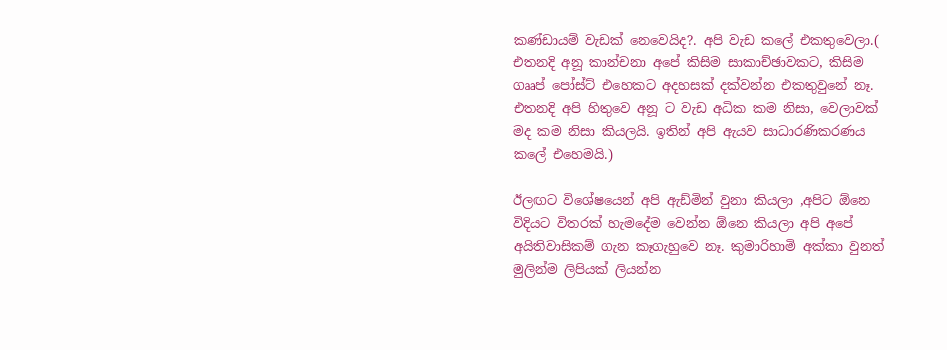කණ්ඩායම් වැඩක් නෙවෙයිද?. අපි වැඩ කලේ එකතුවෙලා.( එතනදි අනූ කාන්චනා අපේ කිසිම සාකාච්ඡාවකට, කිසිම ගෲප් පෝස්ට් එහෙකට අදහසක් දක්වන්න එකතුවුනේ නෑ. එතනදි අපි හිතුවෙ අනූ ට වැඩ අධික කම නිසා, වෙලාවක් මද කම නිසා කියලයි. ඉතින් අපි ඇයව සාධාරණිකරණය කලේ එහෙමයි.)

ඊලඟට විශේෂයෙන් අපි ඇඩ්මින් වුනා කියලා ,අපිට ඕනෙ විදියට විතරක් හැමදේම වෙන්න ඕනෙ කියලා අපි අපේ අයිතිවාසිකම් ගැන කෑගැහුවෙ නෑ. කුමාරිහාමි අක්කා වුනත් මුලින්ම ලිපියක් ලියන්න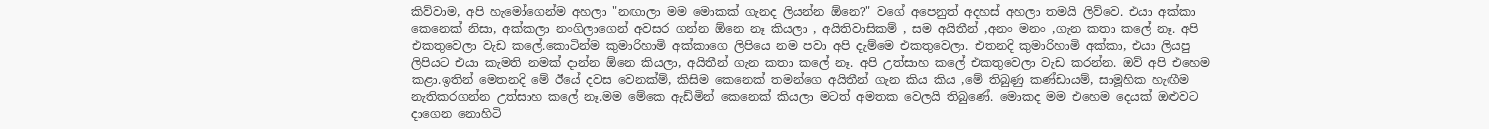කිව්වාම, අපි හැමෝගෙන්ම අහලා "නඟාලා මම මොකක් ගැනද ලියන්න ඕනෙ?" වගේ අපෙනුත් අදහස් අහලා තමයි ලිව්වෙ. එයා අක්කා කෙනෙක් නිසා, අක්කලා නංගිලාගෙන් අවසර ගන්න ඕනෙ නෑ කියලා , අයිතිවාසිකම් , සම අයිතීන් ,අනං මනං ,ගැන කතා කලේ නෑ. අපි එකතුවෙලා වැඩ කලේ.කොටින්ම කුමාරිහාමි අක්කාගෙ ලිපියෙ නම පවා අපි දැම්මෙ එකතුවෙලා. එතනදි කුමාරිහාමි අක්කා, එයා ලියපු ලිපියට එයා කැමති නමක් දාන්න ඕනෙ කියලා, අයිතීන් ගැන කතා කලේ නෑ. අපි උත්සාහ කලේ එකතුවෙලා වැඩ කරන්න. ඔව් අපි එහෙම කළා.ඉතින් මෙතනදි මේ ඊයේ දවස වෙනක්ම්, කිසිම කෙනෙක් තමන්ගෙ අයිතීන් ගැන කිය කිය ,මේ තිබුණු කණ්ඩායම්, සාමූහික හැඟීම නැතිකරගන්න උත්සාහ කලේ නෑ.මම මේකෙ ඇඩ්මින් කෙනෙක් කියලා මටත් අමතක වෙලයි තිබුණේ. මොකද මම එහෙම දෙයක් ඔළුවට දාගෙන නොහිටි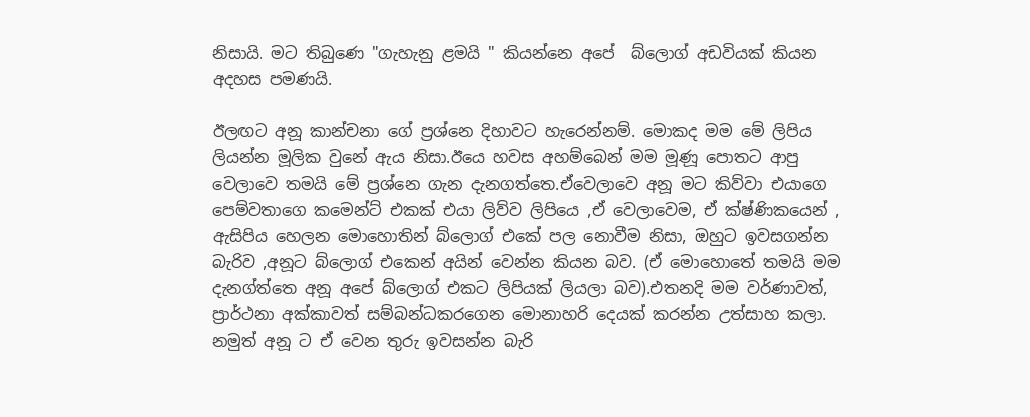නිසායි. මට තිබුණෙ "ගැහැනු ළමයි " කියන්නෙ අපේ  බ්ලොග් අඩවියක් කියන අදහස පමණයි.

ඊලඟට අනූ කාන්චනා ගේ ප්‍රශ්නෙ දිහාවට හැරෙන්නම්. මොකද මම මේ ලිපිය ලියන්න මූලික වුනේ ඇය නිසා.ඊයෙ හවස අහම්බෙන් මම මූණූ පොතට ආපු වෙලාවෙ තමයි මේ ප්‍රශ්නෙ ගැන දැනගත්තෙ.ඒවෙලාවෙ අනූ මට කිව්වා එයාගෙ පෙම්වතාගෙ කමෙන්ට් එකක් එයා ලිව්ව ලිපියෙ ,ඒ වෙලාවෙම, ඒ ක්ෂ්ණිකයෙන් , ඇසිපිය හෙලන මොහොතින් බ්ලොග් එකේ පල නොවීම නිසා, ඔහුට ඉවසගන්න බැරිව ,අනූට බ්ලොග් එකෙන් අයින් වෙන්න කියන බව. (ඒ මොහොතේ තමයි මම දැනග්ත්තෙ අනූ අපේ බ්ලොග් එකට ලිපියක් ලියලා බව).එතනදි මම වර්ණාවත්, ප්‍රාර්ථනා අක්කාවත් සම්බන්ධකරගෙන මොනාහරි දෙයක් කරන්න උත්සාහ කලා. නමුත් අනූ ට ඒ වෙන තුරු ඉවසන්න බැරි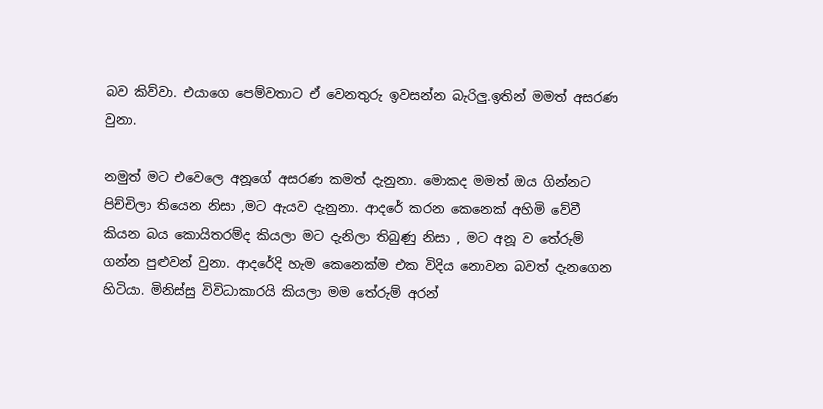බව කිව්වා. එයාගෙ පෙම්වතාට ඒ වෙනතුරු ඉවසන්න බැරිලු.ඉතින් මමත් අසරණ වුනා.

නමුත් මට එවෙලෙ අනූගේ අසරණ කමත් දැනුනා. මොකද මමත් ඔය ගින්නට පිච්චිලා තියෙන නිසා ,මට ඇයව දැනුනා. ආදරේ කරන කෙනෙක් අහිමි වේවී කියන බය කොයිතරම්ද කියලා මට දැනිලා තිබුණු නිසා , මට අනූ ව තේරුම් ගන්න පුළුවන් වුනා. ආදරේදි හැම කෙනෙක්ම එක විදිය නොවන බවත් දැනගෙන හිටියා. මිනිස්සු විවිධාකාරයි කියලා මම තේරුම් අරන්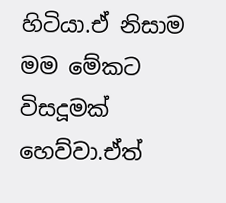හිටියා.ඒ නිසාම මම මේකට විසදූමක් හෙව්වා.ඒත්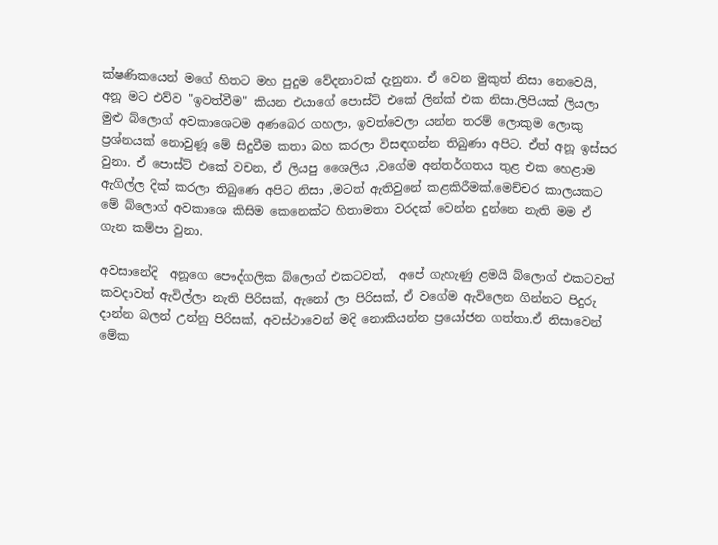ක්ෂණිකයෙන් මගේ හිතට මහ පුදුම වේදනාවක් දැනුනා. ඒ වෙන මුකුත් නිසා නෙවෙයි, අනූ මට එව්ව "ඉවත්වීම" කියන එයාගේ පොස්ට් එකේ ලින්ක් එක නිසා.ලිපියක් ලියලා මුළු බ්ලොග් අවකාශෙටම අණබෙර ගහලා, ඉවත්වෙලා යන්න තරම් ලොකුම ලොකු ප්‍රශ්නයක් නොවුණූ මේ සිදුවීම කතා බහ කරලා විසඳගන්න තිබුණා අපිට. ඒත් අනූ ඉස්සර වුනා. ඒ පොස්ට් එකේ වචන, ඒ ලියපු ශෛලිය ,වගේම අන්තර්ගතය තුළ එක හෙළාම ඇගිල්ල දික් කරලා තිබුණෙ අපිට නිසා ,මටත් ඇතිවුනේ කළකිරීමක්.මෙච්චර කාලයකට මේ බ්ලොග් අවකාශෙ කිසිම කෙනෙක්ට හිතාමතා වරදක් වෙන්න දුන්නෙ නැති මම ඒ ගැන කම්පා වුනා.

අවසානේදි  අනූගෙ පෞද්ගලික බ්ලොග් එකටවත්,  අපේ ගැහැණු ළමයි බ්ලොග් එකටවත් කවදාවත් ඇවිල්ලා නැති පිරිසක්, ඇනෝ ලා පිරිසක්, ඒ වගේම ඇවිලෙන ගින්නට පිදුරු දාන්න බලන් උන්නු පිරිසක්, අවස්ථාවෙන් මදි නොකියන්න ප්‍රයෝජන ගත්තා.ඒ නිසාවෙන් මේක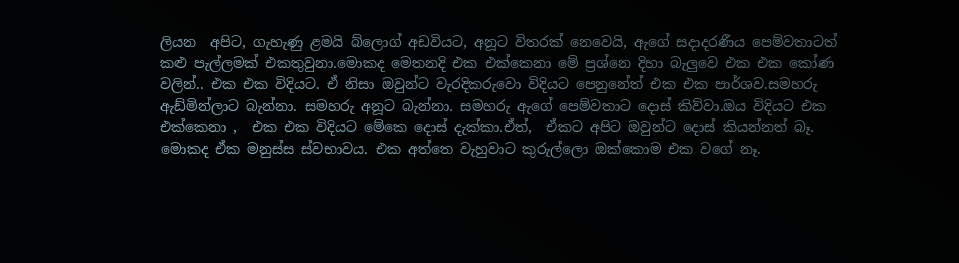ලියන  අපිට, ගැහැණු ළමයි බ්ලොග් අඩවියට, අනූට විතරක් නෙවෙයි, ඇගේ සදාදරණීය පෙම්වතාටත් කළු පැල්ලමක් එකතුවුනා.මොකද මෙතනදි එක එක්කෙනා මේ ප්‍රශ්නෙ දිහා බැලුවෙ එක එක කෝණ වලින්.. එක එක විදියට. ඒ නිසා ඔවුන්ට වැරදිකරුවො විදියට පෙනුනේත් එක එක පාර්ශව.සමහරු ඇඩ්මින්ලාට බැන්නා. සමහරු අනූට බැන්නා. සමහරු ඇගේ පෙම්වතාට දොස් කිව්වා.ඔය විදියට එක එක්කෙනා ,  එක එක විදියට මේකෙ දොස් දැක්කා.ඒත්,  ඒකට අපිට ඔවුන්ට දොස් කියන්නත් බෑ. මොකද ඒක මනුස්ස ස්වභාවය. එක අත්තෙ වැහුවාට කුරුල්ලො ඔක්කොම එක වගේ නෑ.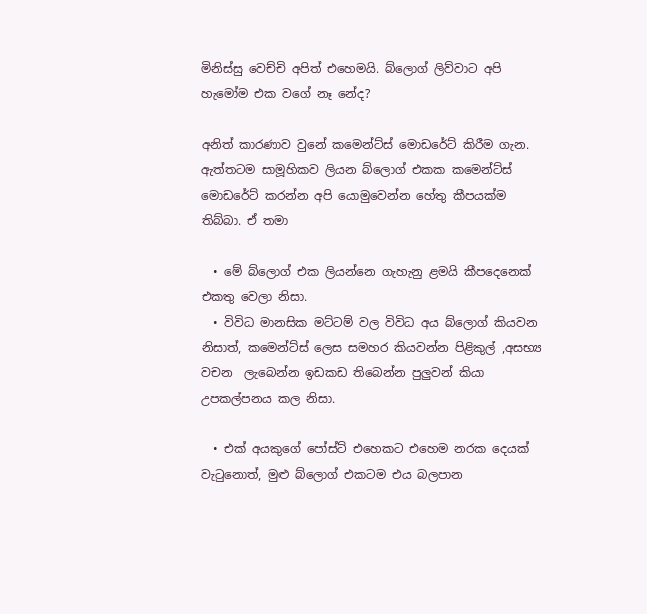මිනිස්සු වෙච්චි අපිත් එහෙමයි. බ්ලොග් ලිව්වාට අපි හැමෝම එක වගේ නෑ නේද?

අනිත් කාරණාව වුනේ කමෙන්ට්ස් මොඩරේට් කිරීම ගැන. ඇත්තටම සාමූහිකව ලියන බ්ලොග් එකක කමෙන්ට්ස් මොඩරේට් කරන්න අපි යොමුවෙන්න හේතු කීපයක්ම තිබ්බා. ඒ තමා

  • මේ බ්ලොග් එක ලියන්නෙ ගැහැනු ළමයි කීපදෙනෙක් එකතු වෙලා නිසා.
  • විවිධ මානසික මට්ටම් වල විවිධ අය බ්ලොග් කියවන නිසාත්, කමෙන්ට්ස් ලෙස සමහර කියවන්න පිළිකුල් ,අසභ්‍ය වචන  ලැබෙන්න ඉඩකඩ තිබෙන්න පුලුවන් කියා උපකල්පනය කල නිසා.

  • එක් අයකුගේ පෝස්ට් එහෙකට එහෙම නරක දෙයක් වැටුනොත්, මුළු බ්ලොග් එකටම එය බලපාන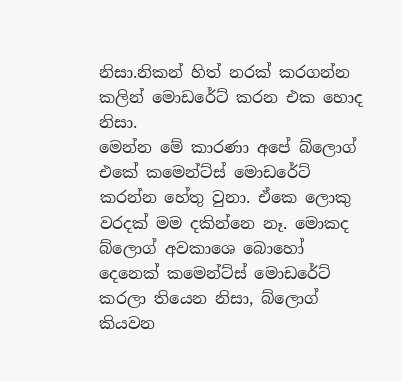නිසා.නිකන් හිත් නරක් කරගන්න කලින් මොඩරේට් කරන එක හොද නිසා.
මෙන්න මේ කාරණා අපේ බ්ලොග් එකේ කමෙන්ට්ස් මොඩරේට් කරන්න හේතු වුනා. ඒකෙ ලොකු වරදක් මම දකින්නෙ නෑ. මොකද බ්ලොග් අවකාශෙ බොහෝ දෙනෙක් කමෙන්ට්ස් මොඩරේට් කරලා තියෙන නිසා, බ්ලොග් කියවන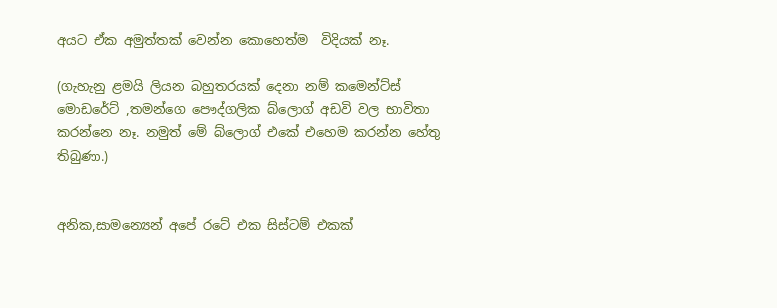අයට ඒක අමුත්තක් වෙන්න කොහෙත්ම  විදියක් නෑ.

(ගැහැනු ළමයි ලියන බහුතරයක් දෙනා නම් කමෙන්ට්ස් මොඩරේට් ,තමන්ගෙ පෞද්ගලික බ්ලොග් අඩවි වල භාවිතා කරන්නෙ නෑ. නමුත් මේ බ්ලොග් එකේ එහෙම කරන්න හේතු තිබුණා.)


අනික,සාමන්‍යෙන් අපේ රටේ එක සිස්ටම් එකක්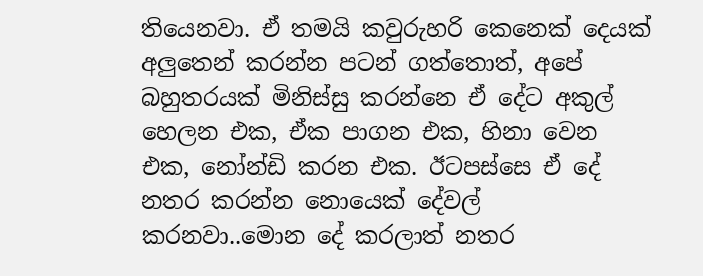තියෙනවා. ඒ තමයි කවුරුහරි කෙනෙක් දෙයක් අලුතෙන් කරන්න පටන් ගත්තොත්, අපේ බහුතරයක් මිනිස්සු කරන්නෙ ඒ දේට අකුල් හෙලන එක, ඒක පාගන එක, හිනා වෙන එක, නෝන්ඩි කරන එක. ඊටපස්සෙ ඒ දේ නතර කරන්න නොයෙක් දේවල් කරනවා..මොන දේ කරලාත් නතර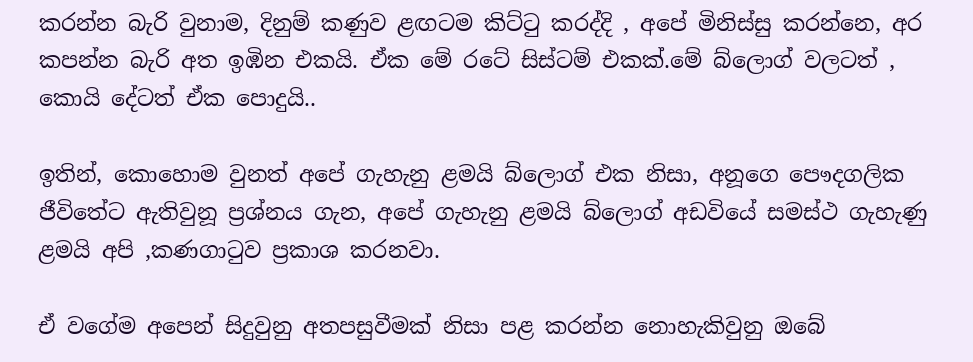කරන්න බැරි වුනාම, දිනුම් කණුව ළඟටම කිට්ටු කරද්දි , අපේ මිනිස්සු කරන්නෙ, අර කපන්න බැරි අත ඉඹින එකයි. ඒක මේ රටේ සිස්ටම් එකක්.මේ බ්ලොග් වලටත් , කොයි දේටත් ඒක පොදුයි..

ඉතින්, කොහොම වුනත් අපේ ගැහැනු ළමයි බ්ලොග් එක නිසා, අනූගෙ පෞදගලික ජීවිතේට ඇතිවුනූ ප්‍රශ්නය ගැන, අපේ ගැහැනු ළමයි බ්ලොග් අඩවියේ සමස්ථ ගැහැණු ළමයි අපි ,කණගාටුව ප්‍රකාශ කරනවා.

ඒ වගේම අපෙන් සිදුවුනු අතපසුවීමක් නිසා පළ කරන්න නොහැකිවුනු ඔබේ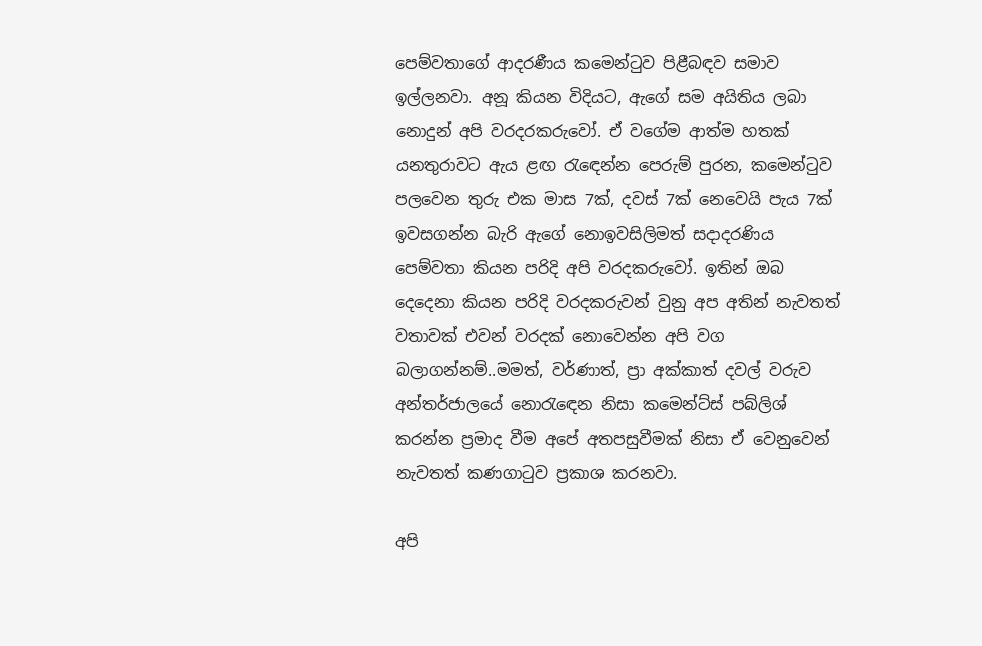පෙම්වතාගේ ආදරණීය කමෙන්ටුව පිළීබඳව සමාව ඉල්ලනවා. අනූ කියන විදියට, ඇගේ සම අයිතිය ලබා නොදුන් අපි වරදරකරුවෝ. ඒ වගේම ආත්ම හතක් යනතුරාවට ඇය ළඟ රැඳෙන්න පෙරුම් පුරන, කමෙන්ටුව පලවෙන තුරු එක මාස 7ක්, දවස් 7ක් නෙවෙයි පැය 7ක් ඉවසගන්න බැරි ඇගේ නොඉවසිලිමත් සදාදරණිය පෙම්වතා කියන පරිදි අපි වරදකරුවෝ. ඉතින් ඔබ දෙදෙනා කියන පරිදි වරදකරුවන් වුනු අප අතින් නැවතත් වතාවක් එවන් වරදක් නොවෙන්න අපි වග බලාගන්නම්..මමත්, වර්ණාත්, ප්‍රා අක්කාත් දවල් වරුව අන්තර්ජාලයේ නොරැඳෙන නිසා කමෙන්ට්ස් පබ්ලිශ් කරන්න ප්‍රමාද වීම අපේ අතපසුවීමක් නිසා ඒ වෙනුවෙන් නැවතත් කණගාටුව ප්‍රකාශ කරනවා.

අපි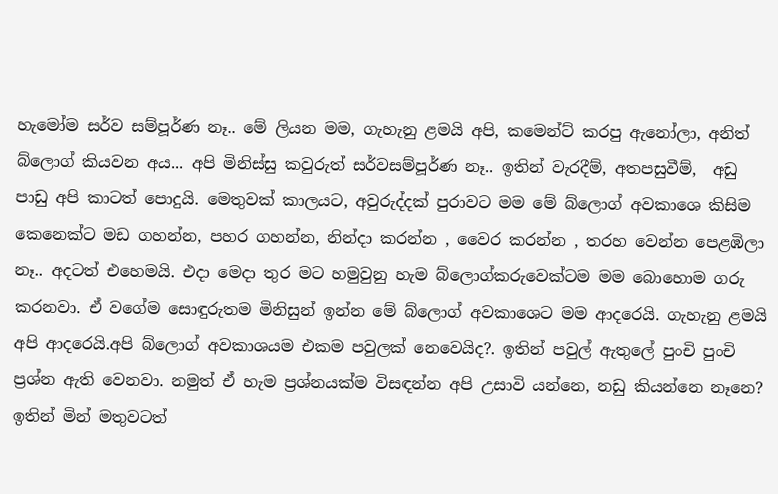හැමෝම සර්ව සම්පූර්ණ නෑ.. මේ ලියන මම, ගැහැනු ළමයි අපි, කමෙන්ට් කරපු ඇනෝලා, අනිත් බ්ලොග් කියවන අය... අපි මිනිස්සු කවුරුත් සර්වසම්පූර්ණ නෑ.. ඉතින් වැරදීම්, අතපසුවීම්,  අඩු පාඩු අපි කාටත් පොදුයි. මෙතුවක් කාලයට, අවුරුද්දක් පුරාවට මම මේ බ්ලොග් අවකාශෙ කිසිම කෙනෙක්ට මඩ ගහන්න, පහර ගහන්න, නින්දා කරන්න , වෛර කරන්න , තරහ වෙන්න පෙළඹිලා නෑ.. අදටත් එහෙමයි. එදා මෙදා තුර මට හමුවුනු හැම බ්ලොග්කරුවෙක්ටම මම බොහොම ගරු කරනවා. ඒ වගේම සොඳුරුතම මිනිසුන් ඉන්න මේ බ්ලොග් අවකාශෙට මම ආදරෙයි. ගැහැනු ළමයි අපි ආදරෙයි.අපි බ්ලොග් අවකාශයම එකම පවුලක් නෙවෙයිද?. ඉතින් පවුල් ඇතුලේ පුංචි පුංචි ප්‍රශ්න ඇති වෙනවා. නමුත් ඒ හැම ප්‍රශ්නයක්ම විසඳන්න අපි උසාවි යන්නෙ, නඩු කියන්නෙ නෑනෙ? ඉතින් මින් මතුවටත්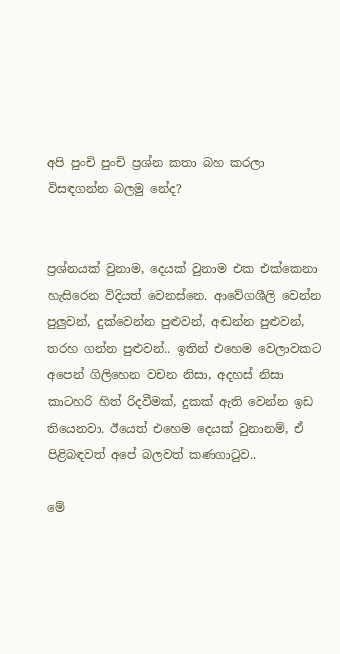අපි පුංචි පුංචි ප්‍රශ්න කතා බහ කරලා විසඳගන්න බලමු නේද?


ප්‍රශ්නයක් වුනාම, දෙයක් වුනාම එක එක්කෙනා හැසිරෙන විදියත් වෙනස්නෙ. ආවේගශීලි වෙන්න පුලුවන්, දුක්වෙන්න පුළුවන්, අඬන්න පුළුවන්, තරහ ගන්න පුළුවන්.. ඉතින් එහෙම වෙලාවකට අපෙන් ගිලිහෙන වචන නිසා, අදහස් නිසා කාටහරි හිත් රිදවීමක්, දුකක් ඇති වෙන්න ඉඩ තියෙනවා. ඊයෙත් එහෙම දෙයක් වුනානම්, ඒ පිළිබඳවත් අපේ බලවත් කණගාටුව..

මේ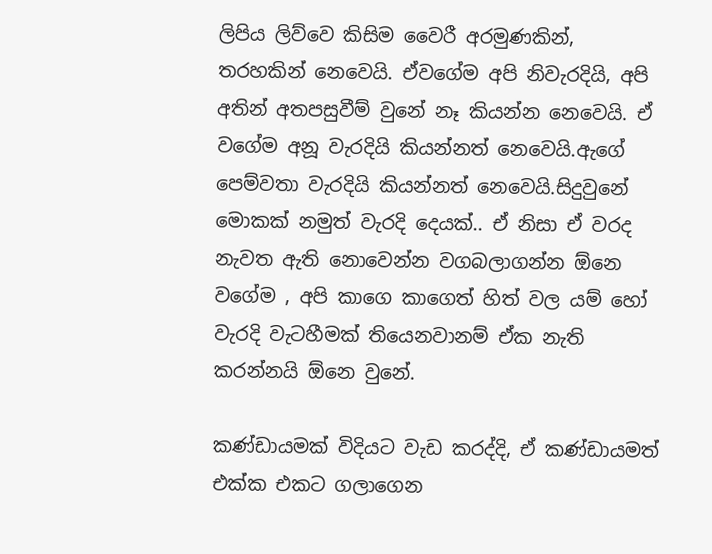ලිපිය ලිව්වෙ කිසිම වෛරී අරමුණකින්, තරහකින් නෙවෙයි. ඒවගේම අපි නිවැරදියි, අපි අතින් අතපසුවීම් වුනේ නෑ කියන්න නෙවෙයි. ඒ වගේම අනූ වැරදියි කියන්නත් නෙවෙයි.ඇගේ පෙම්වතා වැරදියි කියන්නත් නෙවෙයි.සිදුවුනේ මොකක් නමුත් වැරදි දෙයක්.. ඒ නිසා ඒ වරද නැවත ඇති නොවෙන්න වගබලාගන්න ඕනෙ වගේම , අපි කාගෙ කාගෙත් හිත් වල යම් හෝ වැරදි වැටහීමක් තියෙනවානම් ඒක නැති කරන්නයි ඕනෙ වුනේ.

කණ්ඩායමක් විදියට වැඩ කරද්දි, ඒ කණ්ඩායමත් එක්ක එකට ගලාගෙන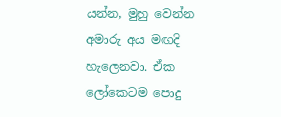යන්න, මුහු වෙන්න අමාරු අය මඟදි හැලෙනවා. ඒක ලෝකෙටම පොදු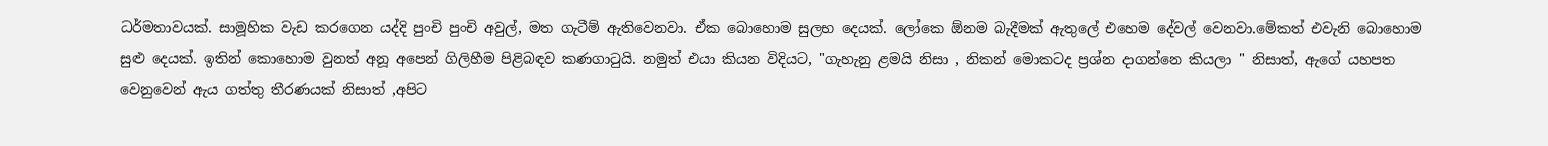ධර්මතාවයක්. සාමූහික වැඩ කරගෙන යද්දි පුංචි පුංචි අවුල්, මත ගැටීම් ඇතිවෙනවා. ඒක බොහොම සුලභ දෙයක්. ලෝකෙ ඕනම බැදීමක් ඇතුලේ එහෙම දේවල් වෙනවා.මේකත් එවැනි බොහොම සුළු දෙයක්. ඉතින් කොහොම වුනත් අනූ අපෙන් ගිලිහීම පිළිබඳව කණගාටුයි. නමුත් එයා කියන විදියට, "ගැහැනු ළමයි නිසා , නිකන් මොකටද ප්‍රශ්න දාගන්නෙ කියලා " නිසාත්, ඇගේ යහපත වෙනුවෙන් ඇය ගත්තු තීරණයක් නිසාත් ,අපිට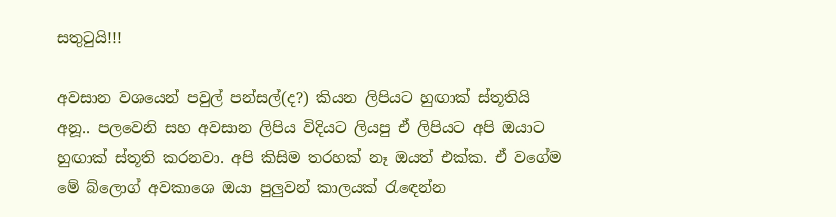සතුටුයි!!!

අවසාන වශයෙන් පවුල් පන්සල්(ද?) කියන ලිපියට හුඟාක් ස්තූතියි අනූ.. පලවෙනි සහ අවසාන ලිපිය විදියට ලියපු ඒ ලිපියට අපි ඔයාට හුඟාක් ස්තූති කරනවා. අපි කිසිම තරහක් නෑ ඔයත් එක්ක. ඒ වගේම මේ බ්ලොග් අවකාශෙ ඔයා පුලුවන් කාලයක් රැඳෙන්න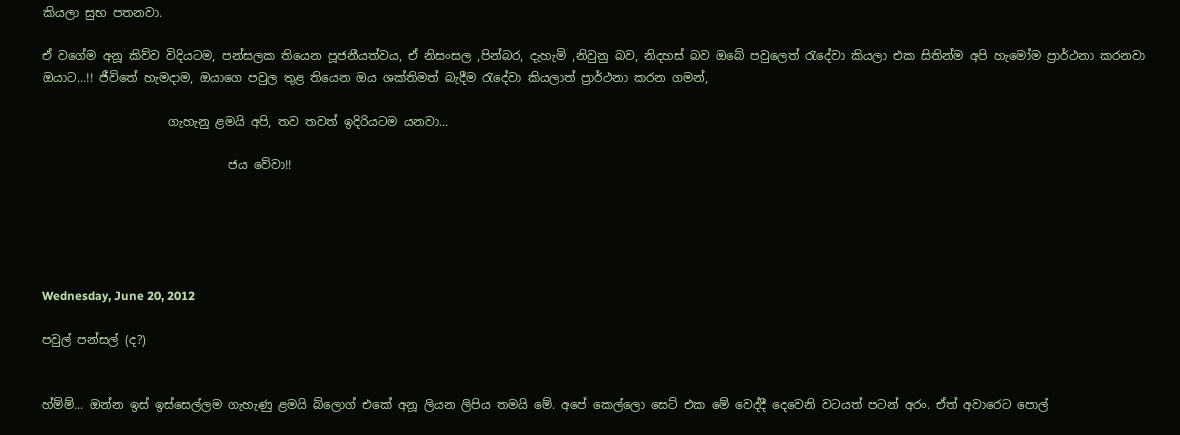කියලා සුභ පතනවා.

ඒ වගේම අනූ කිව්ව විදියටම, පන්සලක තියෙන පූජනීයත්වය, ඒ නිසංසල ,පින්බර, දැහැමි ,නිවුනු බව, නිදහස් බව ඔබේ පවුලෙත් රැදේවා කියලා එක සිතින්ම අපි හැමෝම ප්‍රාර්ථනා කරනවා ඔයාට...!! ජීවිතේ හැමදාම, ඔයාගෙ පවුල තුළ තියෙන ඔය ශක්තිමත් බැදීම රැදේවා කියලාත් ප්‍රාර්ථනා කරන ගමන්,

                     ගැහැනු ළමයි අපි, තව තවත් ඉදිරියටම යනවා...

                               ජය වේවා!!





Wednesday, June 20, 2012

පවුල් පන්සල් (ද?)


හ්ම්ම්... ඔන්න ඉස් ඉස්සෙල්ලම ගැහැණු ළමයි බ්ලොග් එකේ අනූ ලියන ලිපිය තමයි මේ. අපේ කෙල්ලො සෙට් එක මේ වෙද්දී දෙවෙනි වටයත් පටන් අරං. ඒත් අවාරෙට පොල්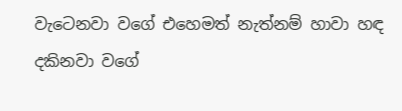වැටෙනවා වගේ එහෙමත් නැත්නම් හාවා හඳ දකිනවා වගේ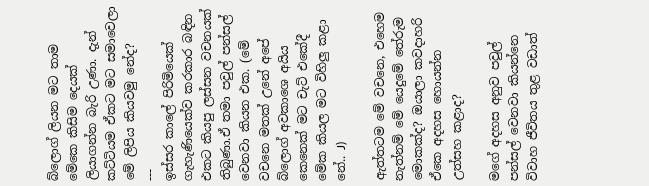බ්ලොග් ලියන මට තාම මේකෙ කිසිම දෙයක් ලියාගන්න බැරි උණා. දැන් කට්ටියම ඒකට මට සමාවෙලා මේ ලිපිය කියවමු නේද?
---
ඉස්සර කාලේ පිරිමියෙක් ගැහැණියෙක්ව කරකාර බඳින එකට කියපු ලස්සන වචනයක් තිබුණා.ඒ තමා පවුල් පන්සල් වෙනවා කියන එක. (මේ වචනෙ මතක් උනේ අපේ බ්ලොග් අවකාශෙ අයිය කෙනෙක් මට චැට් එකේදී මේක කියල මට විහිලු කළා නේ.. J)

ඇත්තටම මේ වචනෙ, එහෙම නැත්නම් මේ යෙදුමේ තේරුම මොකක්ද? ඔයාලා කවදාහරි ඒකෙ අදහස හොයන්න උත්සහ කළාද?

මගේ අදහස අනුව පවුල් පන්සල් වෙනවා කියන්නෙ විවාහ ජීවිතය තුළ වඩාත්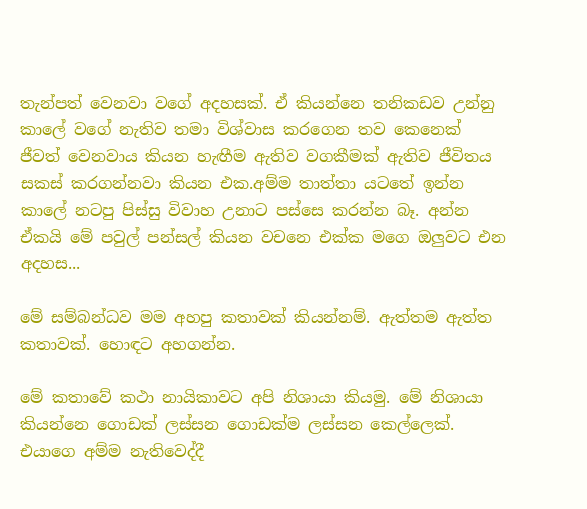තැන්පත් වෙනවා වගේ අදහසක්. ඒ කියන්නෙ තනිකඩව උන්නු කාලේ වගේ නැතිව තමා විශ්වාස කරගෙන තව කෙනෙක් ජීවත් වෙනවාය කියන හැඟීම ඇතිව වගකීමක් ඇතිව ජීවිතය සකස් කරගන්නවා කියන එක.අම්ම තාත්තා යටතේ ඉන්න කාලේ නටපු පිස්සු විවාහ උනාට පස්සෙ කරන්න බෑ. අන්න ඒකයි මේ පවුල් පන්සල් කියන වචනෙ එක්ක මගෙ ඔලුවට එන අදහස...

මේ සම්බන්ධව මම අහපු කතාවක් කියන්නම්. ඇත්තම ඇත්ත කතාවක්. හොඳට අහගන්න.

මේ කතාවේ කථා නායිකාවට අපි නිශායා කියමු. මේ නිශායා කියන්නෙ ගොඩක් ලස්සන ගොඩක්ම ලස්සන කෙල්ලෙක්. එයාගෙ අම්ම නැතිවෙද්දී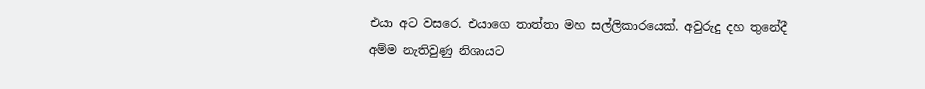එයා අට වසරෙ. එයාගෙ තාත්තා මහ සල්ලිකාරයෙක්. අවුරුදු දහ තුනේදී අම්ම නැතිවුණු නිශායට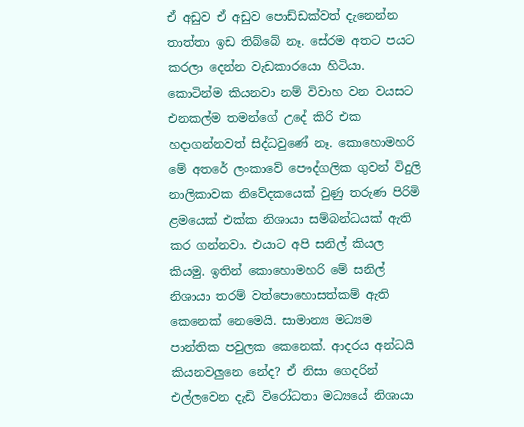ඒ අඩුව ඒ අඩුව පොඩ්ඩක්වත් දැනෙන්න තාත්තා ඉඩ තිබ්බේ නෑ. සේරම අතට පයට කරලා දෙන්න වැඩකාරයො හිටියා. කොටින්ම කියනවා නම් විවාහ වන වයසට එනකල්ම තමන්ගේ උදේ කිරි එක හදාගන්නවත් සිද්ධවුණේ නෑ. කොහොමහරි මේ අතරේ ලංකාවේ පෞද්ගලික ගුවන් විදුලි නාලිකාවක නිවේදකයෙක් වුණු තරුණ පිරිමි ළමයෙක් එක්ක නිශායා සම්බන්ධයක් ඇති කර ගන්නවා. එයාට අපි සනිල් කියල කියමු. ඉතින් කොහොමහරි මේ සනිල් නිශායා තරම් වත්පොහොසත්කම් ඇති කෙනෙක් නෙමෙයි. සාමාන්‍ය මධ්‍යම පාන්තික පවුලක කෙනෙක්. ආදරය අන්ධයි කියනවලුනෙ නේද? ඒ නිසා ගෙදරින් එල්ලවෙන දැඩි විරෝධතා මධ්‍යයේ නිශායා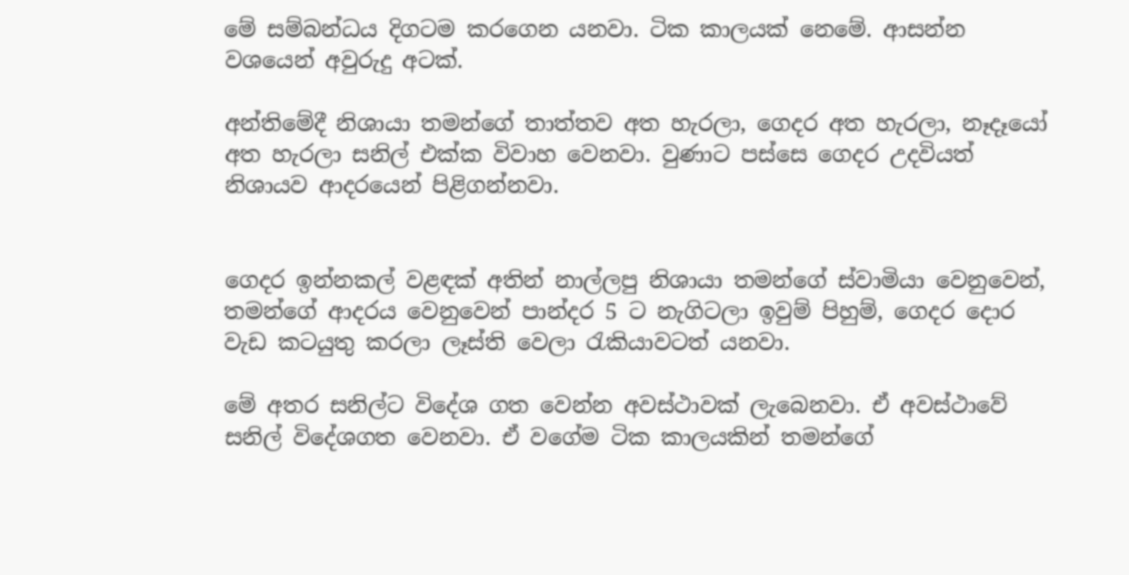මේ සම්බන්ධය දිගටම කරගෙන යනවා. ටික කාලයක් නෙමේ. ආසන්න වශයෙන් අවුරුදු අටක්.

අන්තිමේදී නිශායා තමන්ගේ තාත්තව අත හැරලා, ගෙදර අත හැරලා, නෑදෑයෝ අත හැරලා සනිල් එක්ක විවාහ වෙනවා. වුණාට පස්සෙ ගෙදර උදවියත් නිශායව ආදරයෙන් පිළිගන්නවා.


ගෙදර ඉන්නකල් වළඳක් අතින් නාල්ලපු නිශායා තමන්ගේ ස්වාමියා වෙනුවෙන්, තමන්ගේ ආදරය වෙනුවෙන් පාන්දර 5 ට නැගිටලා ඉවුම් පිහුම්, ගෙදර දොර වැඩ කටයුතු කරලා ලෑස්ති වෙලා රැකියාවටත් යනවා.

මේ අතර සනිල්ට විදේශ ගත වෙන්න අවස්ථාවක් ලැබෙනවා. ඒ අවස්ථාවේ සනිල් විදේශගත වෙනවා. ඒ වගේම ටික කාලයකින් තමන්ගේ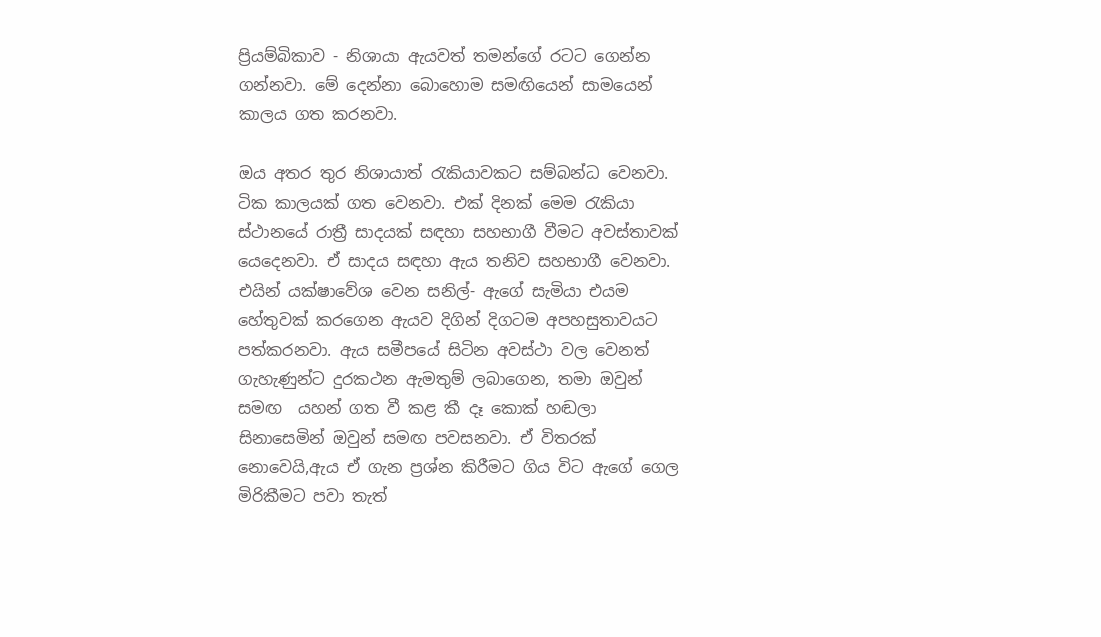ප්‍රියම්බිකාව - නිශායා ඇයවත් තමන්ගේ රටට ගෙන්න ගන්නවා. මේ දෙන්නා බොහොම සමඟියෙන් සාමයෙන් කාලය ගත කරනවා.

ඔය අතර තුර නිශායාත් රැකියාවකට සම්බන්ධ වෙනවා. ටික කාලයක් ගත වෙනවා. එක් දිනක් මෙම රැකියා ස්ථානයේ රාත්‍රී සාදයක් සඳහා සහභාගී වීමට අවස්තාවක් යෙදෙනවා. ඒ සාදය සඳහා ඇය තනිව සහභාගී වෙනවා. එයින් යක්ෂාවේශ වෙන සනිල්- ඇගේ සැමියා එයම හේතුවක් කරගෙන ඇයව දිගින් දිගටම අපහසුතාවයට පත්කරනවා. ඇය සමීපයේ සිටින අවස්ථා වල වෙනත් ගැහැණුන්ට දුරකථන ඇමතුම් ලබාගෙන, තමා ඔවුන් සමඟ  යහන් ගත වී කළ කී දෑ කොක් හඬලා සිනාසෙමින් ඔවුන් සමඟ පවසනවා. ඒ විතරක් නොවෙයි,ඇය ඒ ගැන ප්‍රශ්න කිරීමට ගිය විට ඇගේ ගෙල මිරිකීමට පවා තැත්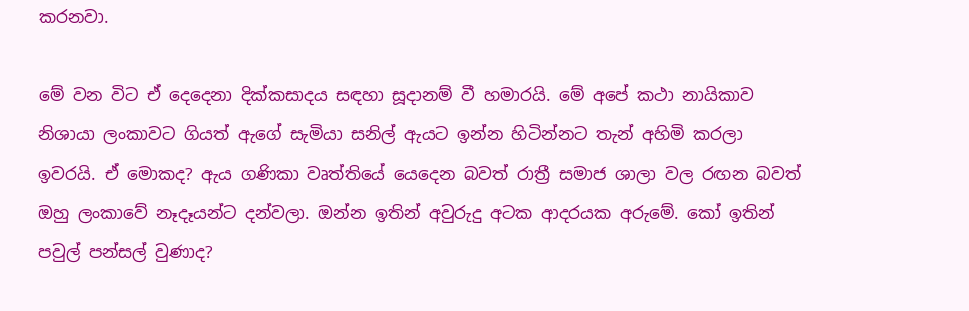කරනවා.

මේ වන විට ඒ දෙදෙනා දික්කසාදය සඳහා සූදානම් වී හමාරයි. මේ අපේ කථා නායිකාව නිශායා ලංකාවට ගියත් ඇගේ සැමියා සනිල් ඇයට ඉන්න හිටින්නට තැන් අහිමි කරලා ඉවරයි. ඒ මොකද? ඇය ගණිකා වෘත්තියේ යෙදෙන බවත් රාත්‍රී සමාජ ශාලා වල රඟන බවත් ඔහු ලංකාවේ නෑදෑයන්ට දන්වලා. ඔන්න ඉතින් අවුරුදු අටක ආදරයක අරුමේ. කෝ ඉතින් පවුල් පන්සල් වුණාද?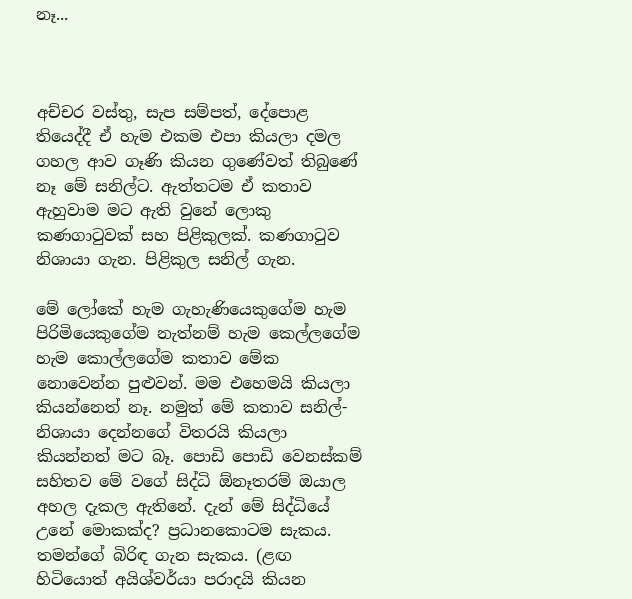නෑ...



අච්චර වස්තු, සැප සම්පත්, දේපොළ තියෙද්දී ඒ හැම එකම එපා කියලා දමල ගහල ආව ගෑණි කියන ගුණේවත් තිබුණේ නෑ මේ සනිල්ට. ඇත්තටම ඒ කතාව ඇහුවාම මට ඇති වුනේ ලොකු කණගාටුවක් සහ පිළිකුලක්. කණගාටුව නිශායා ගැන. පිළිකුල සනිල් ගැන.

මේ ලෝකේ හැම ගැහැණියෙකුගේම හැම පිරිමියෙකුගේම නැත්නම් හැම කෙල්ලගේම හැම කොල්ලගේම කතාව මේක නොවෙන්න පුළුවන්. මම එහෙමයි කියලා කියන්නෙත් නෑ. නමුත් මේ කතාව සනිල්- නිශායා දෙන්නගේ විතරයි කියලා කියන්නත් මට බෑ. පොඩි පොඩි වෙනස්කම් සහිතව මේ වගේ සිද්ධි ඕනෑතරම් ඔයාල අහල දැකල ඇතිනේ. දැන් මේ සිද්ධියේ උනේ මොකක්ද? ප්‍රධානකොටම සැකය. තමන්ගේ බිරිඳ ගැන සැකය. (ළඟ හිටියොත් අයිශ්වර්යා පරාදයි කියන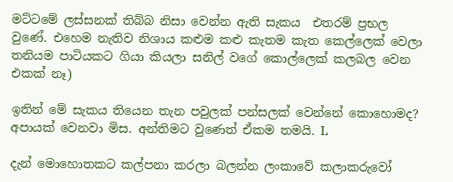මට්ටමේ ලස්සනක් තිබ්බ නිසා වෙන්න ඇති සැකය  එතරම් ප්‍රභල වුණේ. එහෙම නැතිව නිශාය කළුම කළු කැතම කැත කෙල්ලෙක් වෙලා තනියම පාටියකට ගියා කියලා සනිල් වගේ කොල්ලෙක් කලබල වෙන එකක් නෑ)

ඉතින් මේ සැකය තියෙන තැන පවුලක් පන්සලක් වෙන්නේ කොහොමද? අපායක් වෙනවා මිස. අන්තිමට වුණෙත් ඒකම තමයි. L

දැන් මොහොතකට කල්පනා කරලා බලන්න ලංකාවේ කලාකරුවෝ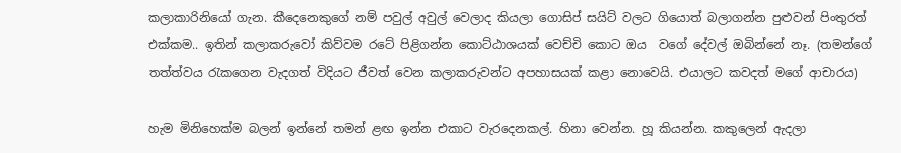කලාකාරිනියෝ ගැන. කීදෙනෙකුගේ නම් පවුල් අවුල් වෙලාද කියලා ගොසිප් සයිට් වලට ගියොත් බලාගන්න පුළුවන් පිංතුරත් එක්කම.. ඉතින් කලාකරුවෝ කිව්වම රටේ පිළිගන්න කොට්ඨාශයක් වෙච්චි කොට ඔය  වගේ දේවල් ඔබින්නේ නෑ. (තමන්ගේ තත්ත්වය රැකගෙන වැදගත් විදියට ජීවත් වෙන කලාකරුවන්ට අපහාසයක් කළා නොවෙයි. එයාලට කවදත් මගේ ආචාරය)

හැම මිනිහෙක්ම බලන් ඉන්නේ තමන් ළඟ ඉන්න එකාට වැරදෙනකල්. හිනා වෙන්න. හූ කියන්න. කකුලෙන් ඇදලා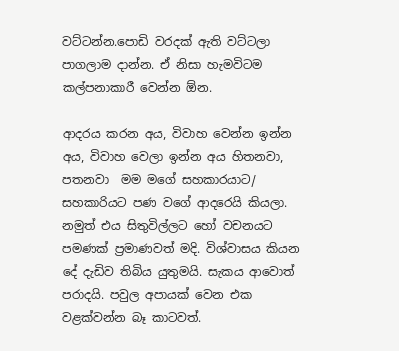වට්ටන්න.පොඩි වරදක් ඇති වට්ටලා පාගලාම දාන්න. ඒ නිසා හැමවිටම කල්පනාකාරී වෙන්න ඕන.

ආදරය කරන අය, විවාහ වෙන්න ඉන්න අය, විවාහ වෙලා ඉන්න අය හිතනවා, පතනවා  මම මගේ සහකාරයාට/ සහකාරියට පණ වගේ ආදරෙයි කියලා. නමුත් එය සිතුවිල්ලට හෝ වචනයට පමණක් ප්‍රමාණවත් මදි. විශ්වාසය කියන දේ දැඩිව තිබිය යුතුමයි. සැකය ආවොත් පරාදයි. පවුල අපායක් වෙන එක වළක්වන්න බෑ කාටවත්.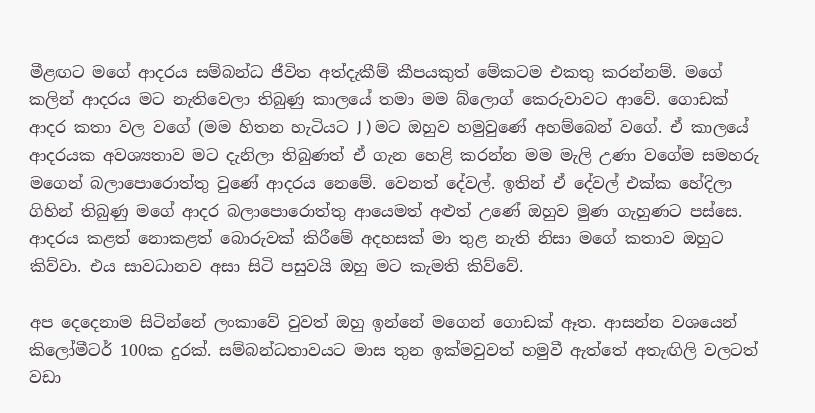මීළඟට මගේ ආදරය සම්බන්ධ ජීවිත අත්දැකීම් කීපයකුත් මේකටම එකතු කරන්නම්. මගේ කලින් ආදරය මට නැතිවෙලා තිබුණු කාලයේ තමා මම බ්ලොග් කෙරුවාවට ආවේ. ගොඩක් ආදර කතා වල වගේ (මම හිතන හැටියට J ) මට ඔහුව හමුවුණේ අහම්බෙන් වගේ. ඒ කාලයේ ආදරයක අවශ්‍යතාව මට දැනිලා තිබුණත් ඒ ගැන හෙළි කරන්න මම මැලි උණා වගේම සමහරු මගෙන් බලාපොරොත්තු වුණේ ආදරය නෙමේ. වෙනත් දේවල්. ඉතින් ඒ දේවල් එක්ක හේදිලා ගිහින් තිබුණු මගේ ආදර බලාපොරොත්තු ආයෙමත් අළුත් උණේ ඔහුව මුණ ගැහුණට පස්සෙ. ආදරය කළත් නොකළත් බොරුවක් කිරීමේ අදහසක් මා තුළ නැති නිසා මගේ කතාව ඔහුට කිව්වා. එය සාවධානව අසා සිටි පසුවයි ඔහු මට කැමති කිව්වේ.

අප දෙදෙනාම සිටින්නේ ලංකාවේ වුවත් ඔහු ඉන්නේ මගෙන් ගොඩක් ඈත. ආසන්න වශයෙන් කිලෝමීටර් 100ක දුරක්. සම්බන්ධතාවයට මාස තුන ඉක්මවුවත් හමුවී ඇත්තේ අතැඟිලි වලටත් වඩා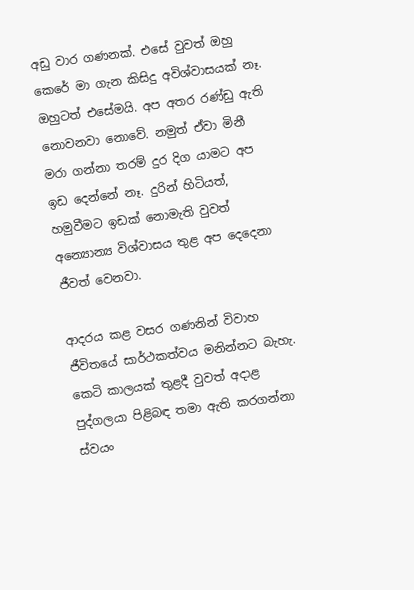අඩු වාර ගණනක්. එසේ වුවත් ඔහු කෙරේ මා ගැන කිසිදු අවිශ්වාසයක් නෑ. ඔහුටත් එසේමයි. අප අතර රණ්ඩු ඇති නොවනවා නොවේ. නමුත් ඒවා මිනී මරා ගන්නා තරම් දුර දිග යාමට අප ඉඩ දෙන්නේ නෑ. දුරින් හිටියත්, හමුවීමට ඉඩක් නොමැති වුවත් අන්‍යොන්‍ය විශ්වාසය තුළ අප දෙදෙනා ජීවත් වෙනවා.

ආදරය කළ වසර ගණනින් විවාහ ජීවිතයේ සාර්ථකත්වය මනින්නට බැහැ. කෙටි කාලයක් තුළදී වුවත් අදාළ පුද්ගලයා පිළිබඳ තමා ඇති කරගන්නා ස්වයං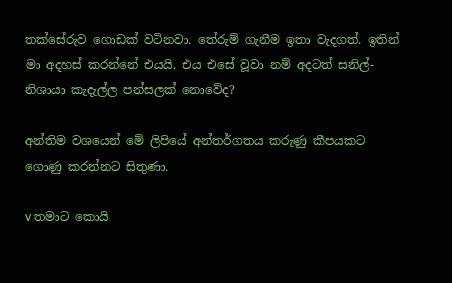තක්සේරුව ගොඩක් වටිනවා. තේරුම් ගැනීම ඉතා වැදගත්. ඉතින් මා අදහස් කරන්නේ එයයි. එය එසේ වූවා නම් අදටත් සනිල්-නිශායා කැදැල්ල පන්සලක් නොවේද?

අන්තිම වශයෙන් මේ ලිපියේ අන්තර්ගතය කරුණු කීපයකට ගොණු කරන්නට සිතුණා.

v තමාට කොයි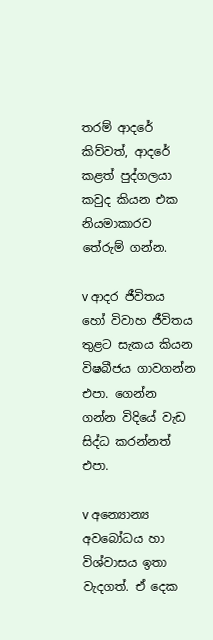තරම් ආදරේ කිව්වත්, ආදරේ කළත් පුද්ගලයා කවුද කියන එක නියමාකාරව තේරුම් ගන්න.

v ආදර ජීවිතය හෝ විවාහ ජීවිතය තුළට සැකය කියන විෂබීජය ගාවගන්න එපා. ගෙන්න ගන්න විදියේ වැඩ සිද්ධ කරන්නත් එපා.

v අන්‍යොන්‍ය අවබෝධය හා විශ්වාසය ඉතා වැදගත්. ඒ දෙක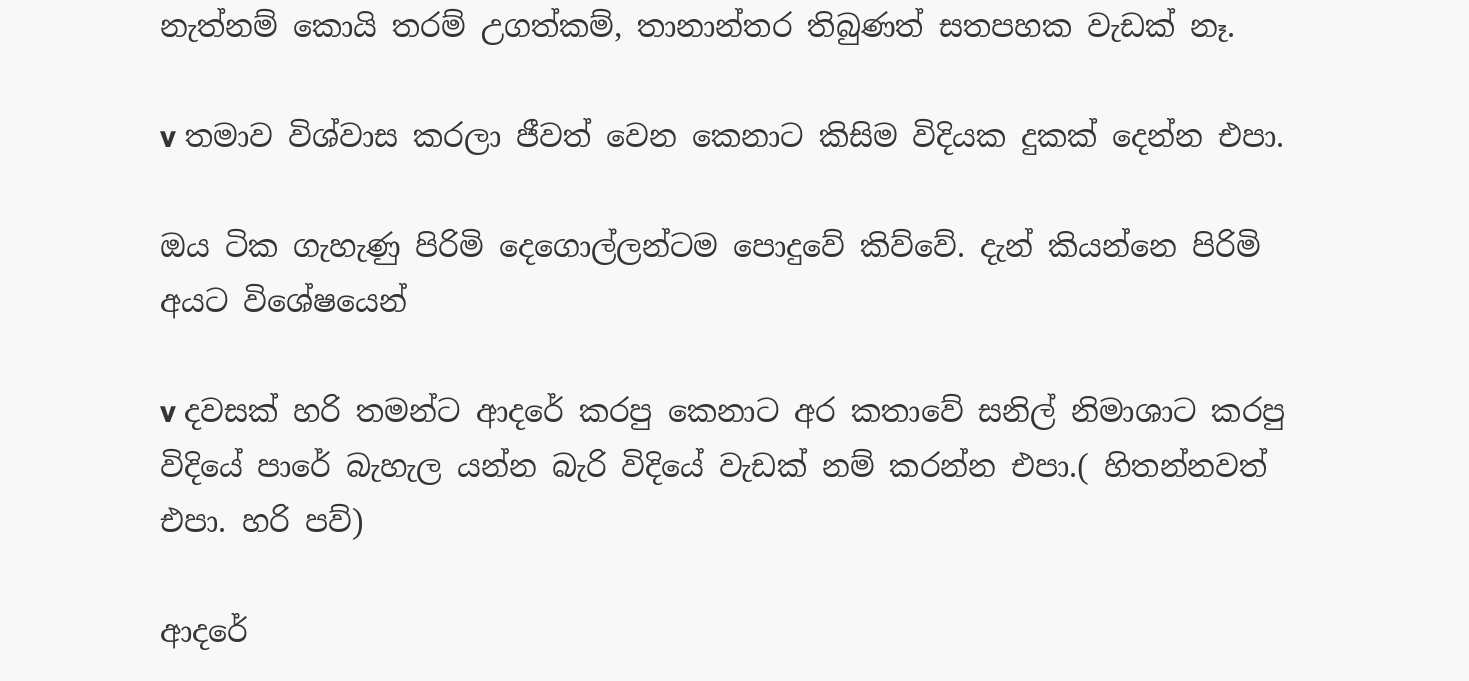නැත්නම් කොයි තරම් උගත්කම්, තානාන්තර තිබුණත් සතපහක වැඩක් නෑ.

v තමාව විශ්වාස කරලා ජීවත් වෙන කෙනාට කිසිම විදියක දුකක් දෙන්න එපා.

ඔය ටික ගැහැණු පිරිමි දෙගොල්ලන්ටම පොදුවේ කිව්වේ. දැන් කියන්නෙ පිරිමි අයට විශේෂයෙන්

v දවසක් හරි තමන්ට ආදරේ කරපු කෙනාට අර කතාවේ සනිල් නිමාශාට කරපු විදියේ පාරේ බැහැල යන්න බැරි විදියේ වැඩක් නම් කරන්න එපා.( හිතන්නවත් එපා. හරි පව්)

ආදරේ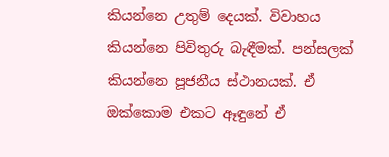කියන්නෙ උතුම් දෙයක්. විවාහය කියන්නෙ පිවිතුරු බැඳීමක්. පන්සලක් කියන්නෙ පූජනීය ස්ථානයක්. ඒ ඔක්කොම එකට ඈඳුනේ ඒ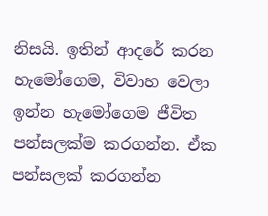නිසයි. ඉතින් ආදරේ කරන හැමෝගෙම, විවාහ වෙලා ඉන්න හැමෝගෙම ජීවිත පන්සලක්ම කරගන්න. ඒක පන්සලක් කරගන්න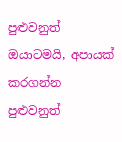පුළුවනුත් ඔයාටමයි, අපායක් කරගන්න පුළුවනුත්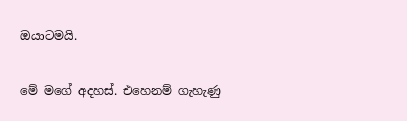ඔයාටමයි.

මේ මගේ අදහස්. එහෙනම් ගැහැණු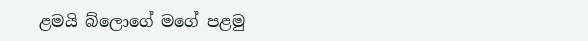ළමයි බ්ලොගේ මගේ පළමු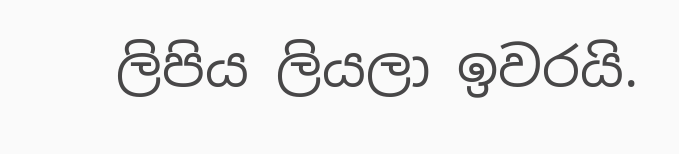ලිපිය ලියලා ඉවරයි.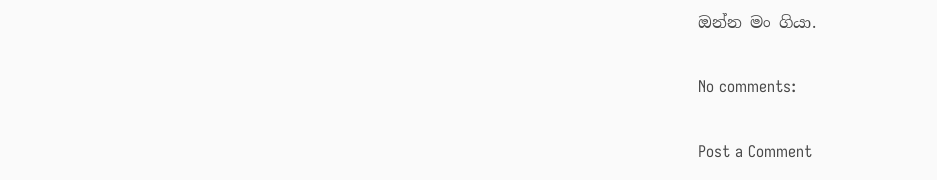ඔන්න මං ගියා.

No comments:

Post a Comment